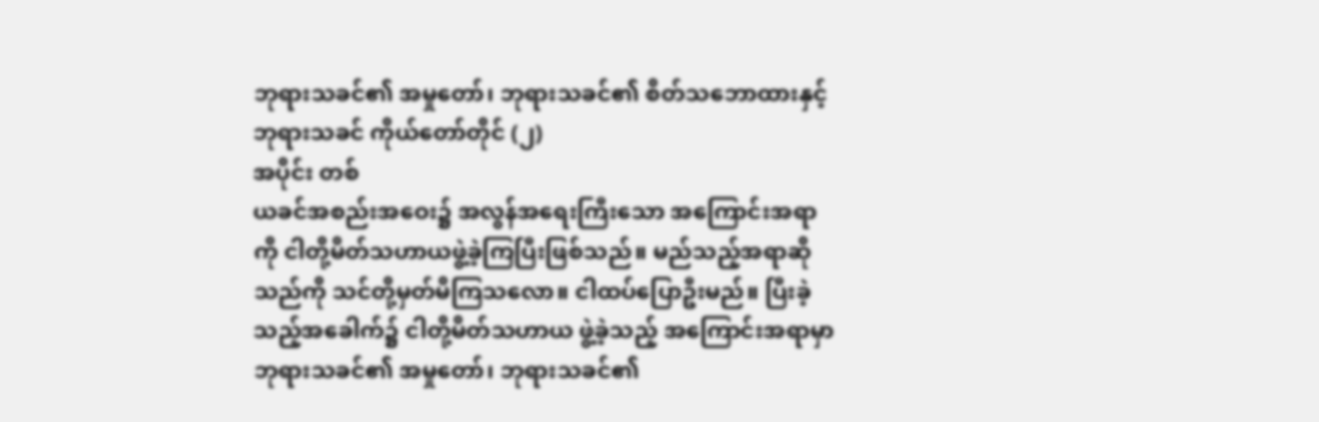ဘုရားသခင်၏ အမှုတော်၊ ဘုရားသခင်၏ စိတ်သဘောထားနှင့် ဘုရားသခင် ကိုယ်တော်တိုင် (၂)
အပိုင်း တစ်
ယခင်အစည်းအဝေး၌ အလွန်အရေးကြီးသော အကြောင်းအရာကို ငါတို့မိတ်သဟာယဖွဲ့ခဲ့ကြပြီးဖြစ်သည်။ မည်သည့်အရာဆိုသည်ကို သင်တို့မှတ်မိကြသလော။ ငါထပ်ပြောဦးမည်။ ပြီးခဲ့သည့်အခေါက်၌ ငါတို့မိတ်သဟာယ ဖွဲ့ခဲ့သည့် အကြောင်းအရာမှာ ဘုရားသခင်၏ အမှုတော်၊ ဘုရားသခင်၏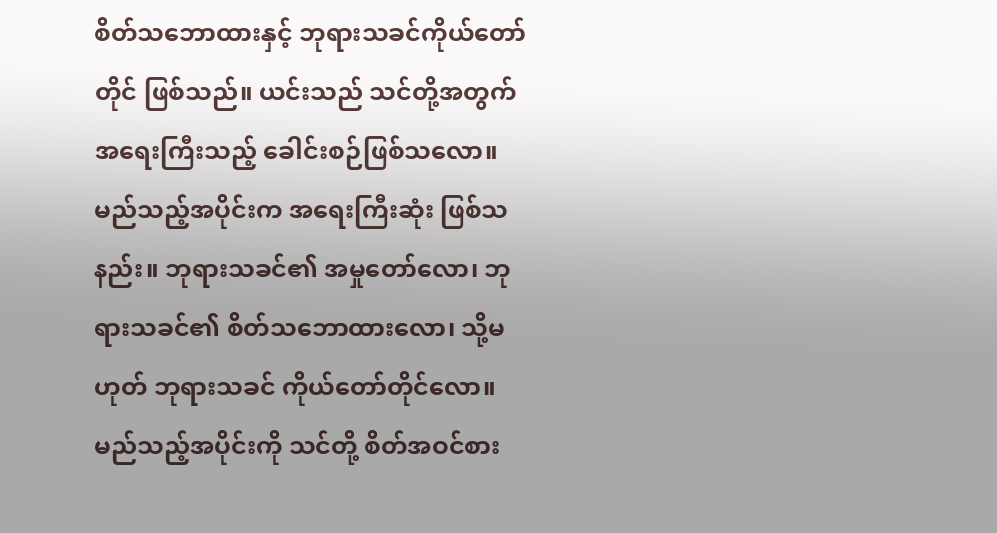စိတ်သဘောထားနှင့် ဘုရားသခင်ကိုယ်တော်တိုင် ဖြစ်သည်။ ယင်းသည် သင်တို့အတွက် အရေးကြီးသည့် ခေါင်းစဉ်ဖြစ်သလော။ မည်သည့်အပိုင်းက အရေးကြီးဆုံး ဖြစ်သနည်း။ ဘုရားသခင်၏ အမှုတော်လော၊ ဘုရားသခင်၏ စိတ်သဘောထားလော၊ သို့မဟုတ် ဘုရားသခင် ကိုယ်တော်တိုင်လော။ မည်သည့်အပိုင်းကို သင်တို့ စိတ်အဝင်စား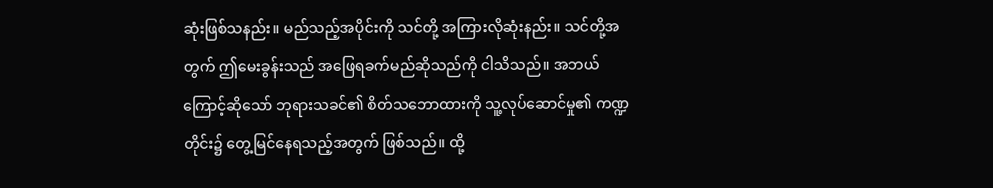ဆုံးဖြစ်သနည်း။ မည်သည့်အပိုင်းကို သင်တို့ အကြားလိုဆုံးနည်း။ သင်တို့အတွက် ဤမေးခွန်းသည် အဖြေရခက်မည်ဆိုသည်ကို ငါသိသည်။ အဘယ်ကြောင့်ဆိုသော် ဘုရားသခင်၏ စိတ်သဘောထားကို သူ့လုပ်ဆောင်မှု၏ ကဏ္ဍတိုင်း၌ တွေ့မြင်နေရသည့်အတွက် ဖြစ်သည်။ ထို့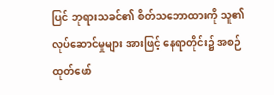ပြင် ဘုရားသခင်၏ စိတ်သဘောထားကို သူ၏လုပ်ဆောင်မှုများ အားဖြင့် နေရာတိုင်း၌ အစဉ်ထုတ်ဖော်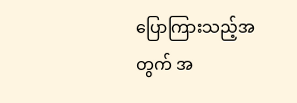ပြောကြားသည့်အတွက် အ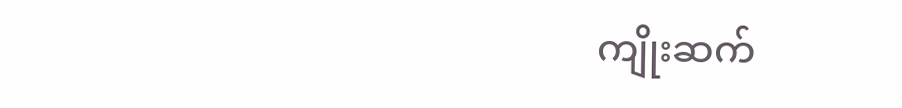ကျိုးဆက်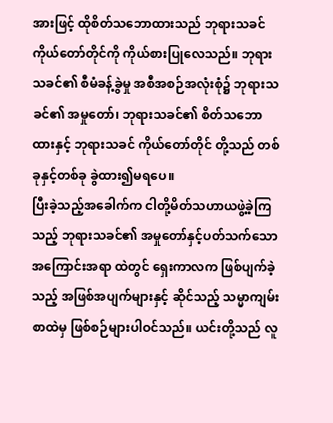အားဖြင့် ထိုစိတ်သဘောထားသည် ဘုရားသခင် ကိုယ်တော်တိုင်ကို ကိုယ်စားပြုလေသည်။ ဘုရားသခင်၏ စီမံခန့်ခွဲမှု အစီအစဉ်အလုံးစုံ၌ ဘုရားသခင်၏ အမှုတော်၊ ဘုရားသခင်၏ စိတ်သဘောထားနှင့် ဘုရားသခင် ကိုယ်တော်တိုင် တို့သည် တစ်ခုနှင့်တစ်ခု ခွဲထား၍မရပေ။
ပြီးခဲ့သည့်အခေါက်က ငါတို့မိတ်သဟာယဖွဲ့ခဲ့ကြသည့် ဘုရားသခင်၏ အမှုတော်နှင့်ပတ်သက်သော အကြောင်းအရာ ထဲတွင် ရှေးကာလက ဖြစ်ပျက်ခဲ့သည့် အဖြစ်အပျက်များနှင့် ဆိုင်သည့် သမ္မာကျမ်းစာထဲမှ ဖြစ်စဉ်များပါဝင်သည်။ ယင်းတို့သည် လူ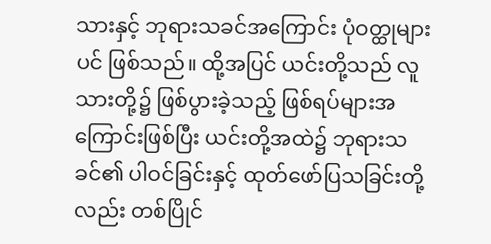သားနှင့် ဘုရားသခင်အကြောင်း ပုံဝတ္ထုများပင် ဖြစ်သည်။ ထို့အပြင် ယင်းတို့သည် လူသားတို့၌ ဖြစ်ပွားခဲ့သည့် ဖြစ်ရပ်များအကြောင်းဖြစ်ပြီး ယင်းတို့အထဲ၌ ဘုရားသခင်၏ ပါဝင်ခြင်းနှင့် ထုတ်ဖော်ပြသခြင်းတို့လည်း တစ်ပြိုင်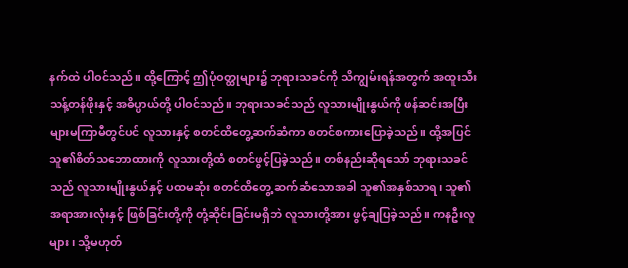နက်ထဲ ပါဝင်သည်။ ထို့ကြောင့် ဤပုံဝတ္ထုများ၌ ဘုရားသခင်ကို သိကျွမ်းရန်အတွက် အထူးသီးသန့်တန်ဖိုးနှင့် အဓိပ္ပာယ်တို့ ပါဝင်သည်။ ဘုရားသခင်သည် လူသားမျိုးနွယ်ကို ဖန်ဆင်းအပြီး များမကြာမီတွင်ပင် လူသားနှင့် စတင်ထိတွေ့ဆက်ဆံကာ စတင်စကားပြောခဲ့သည်။ ထို့အပြင် သူ၏စိတ်သဘောထားကို လူသားတို့ထံ စတင်ဖွင့်ပြခဲ့သည်။ တစ်နည်းဆိုရသော် ဘုရားသခင်သည် လူသားမျိုးနွယ်နှင့် ပထမဆုံး စတင်ထိတွေ့ ဆက်ဆံသောအခါ သူ၏အနှစ်သာရ၊ သူ၏အရာအားလုံးနှင့် ဖြစ်ခြင်းတို့ကို တုံ့ဆိုင်းခြင်းမရှိဘဲ လူသားတို့အား ဖွင့်ချပြခဲ့သည်။ ကနဦးလူများ၊ သို့မဟုတ်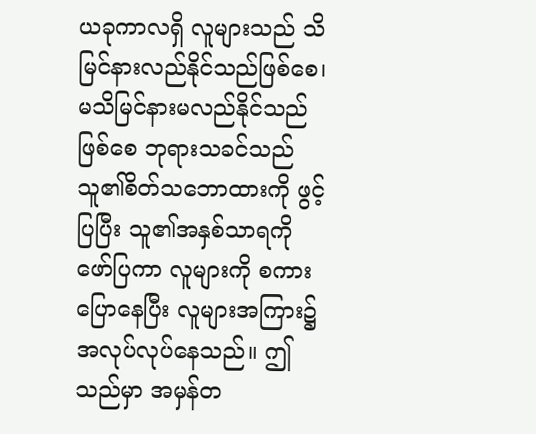ယခုကာလရှိ လူများသည် သိမြင်နားလည်နိုင်သည်ဖြစ်စေ၊ မသိမြင်နားမလည်နိုင်သည်ဖြစ်စေ ဘုရားသခင်သည် သူ၏စိတ်သဘောထားကို ဖွင့်ပြပြီး သူ၏အနှစ်သာရကို ဖော်ပြကာ လူများကို စကားပြောနေပြီး လူများအကြား၌ အလုပ်လုပ်နေသည်။ ဤသည်မှာ အမှန်တ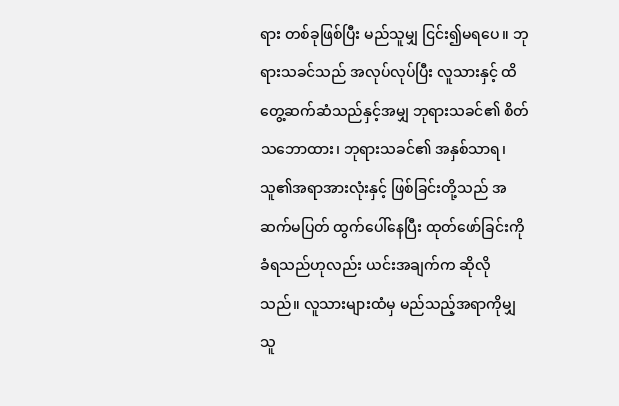ရား တစ်ခုဖြစ်ပြီး မည်သူမျှ ငြင်း၍မရပေ။ ဘုရားသခင်သည် အလုပ်လုပ်ပြီး လူသားနှင့် ထိတွေ့ဆက်ဆံသည်နှင့်အမျှ ဘုရားသခင်၏ စိတ်သဘောထား၊ ဘုရားသခင်၏ အနှစ်သာရ၊ သူ၏အရာအားလုံးနှင့် ဖြစ်ခြင်းတို့သည် အဆက်မပြတ် ထွက်ပေါ်နေပြီး ထုတ်ဖော်ခြင်းကို ခံရသည်ဟုလည်း ယင်းအချက်က ဆိုလိုသည်။ လူသားများထံမှ မည်သည့်အရာကိုမျှ သူ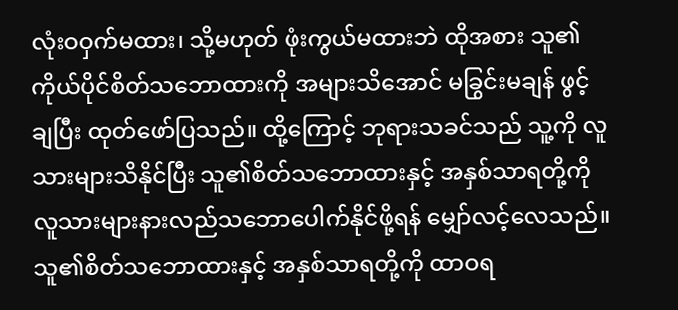လုံးဝဝှက်မထား၊ သို့မဟုတ် ဖုံးကွယ်မထားဘဲ ထိုအစား သူ၏ကိုယ်ပိုင်စိတ်သဘောထားကို အများသိအောင် မခြွင်းမချန် ဖွင့်ချပြီး ထုတ်ဖော်ပြသည်။ ထို့ကြောင့် ဘုရားသခင်သည် သူ့ကို လူသားများသိနိုင်ပြီး သူ၏စိတ်သဘောထားနှင့် အနှစ်သာရတို့ကို လူသားများနားလည်သဘောပေါက်နိုင်ဖို့ရန် မျှော်လင့်လေသည်။ သူ၏စိတ်သဘောထားနှင့် အနှစ်သာရတို့ကို ထာဝရ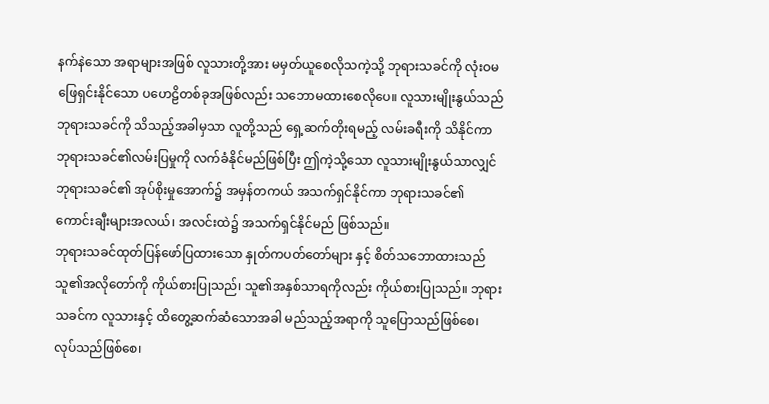နက်နဲသော အရာများအဖြစ် လူသားတို့အား မမှတ်ယူစေလိုသကဲ့သို့ ဘုရားသခင်ကို လုံးဝမဖြေရှင်းနိုင်သော ပဟေဠိတစ်ခုအဖြစ်လည်း သဘောမထားစေလိုပေ။ လူသားမျိုးနွယ်သည် ဘုရားသခင်ကို သိသည့်အခါမှသာ လူတို့သည် ရှေ့ဆက်တိုးရမည့် လမ်းခရီးကို သိနိုင်ကာ ဘုရားသခင်၏လမ်းပြမှုကို လက်ခံနိုင်မည်ဖြစ်ပြီး ဤကဲ့သို့သော လူသားမျိုးနွယ်သာလျှင် ဘုရားသခင်၏ အုပ်စိုးမှုအောက်၌ အမှန်တကယ် အသက်ရှင်နိုင်ကာ ဘုရားသခင်၏ ကောင်းချီးများအလယ်၊ အလင်းထဲ၌ အသက်ရှင်နိုင်မည် ဖြစ်သည်။
ဘုရားသခင်ထုတ်ပြန်ဖော်ပြထားသော နှုတ်ကပတ်တော်များ နှင့် စိတ်သဘောထားသည် သူ၏အလိုတော်ကို ကိုယ်စားပြုသည်၊ သူ၏အနှစ်သာရကိုလည်း ကိုယ်စားပြုသည်။ ဘုရားသခင်က လူသားနှင့် ထိတွေ့ဆက်ဆံသောအခါ မည်သည့်အရာကို သူပြောသည်ဖြစ်စေ၊ လုပ်သည်ဖြစ်စေ၊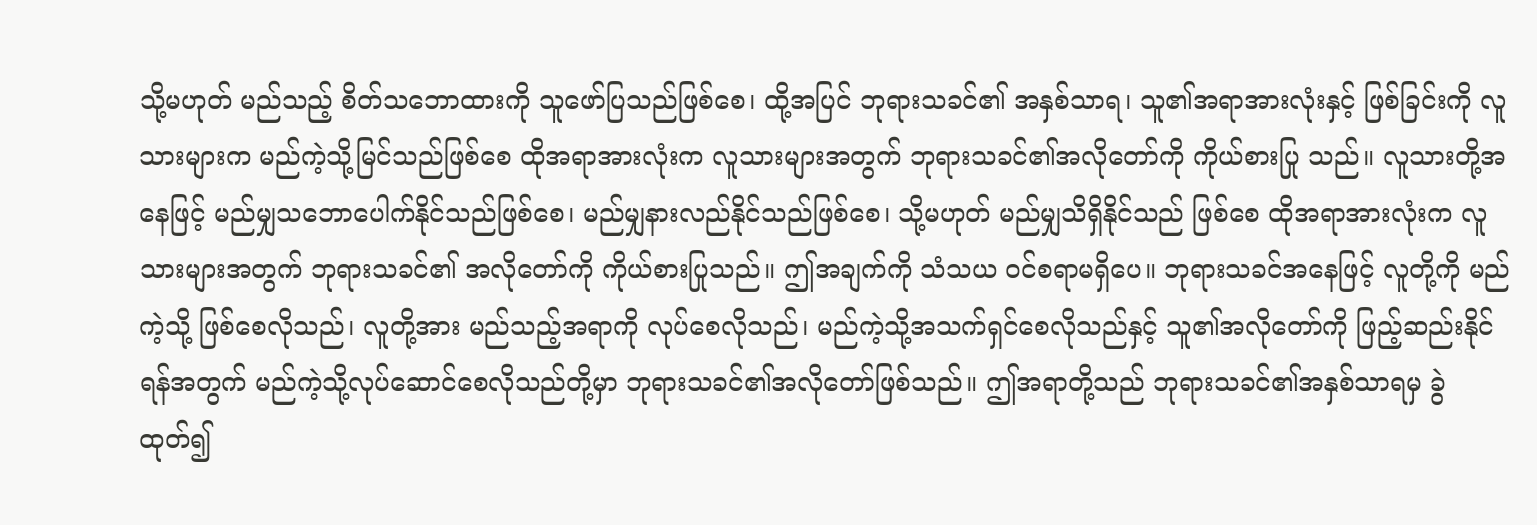သို့မဟုတ် မည်သည့် စိတ်သဘောထားကို သူဖော်ပြသည်ဖြစ်စေ၊ ထို့အပြင် ဘုရားသခင်၏ အနှစ်သာရ၊ သူ၏အရာအားလုံးနှင့် ဖြစ်ခြင်းကို လူသားများက မည်ကဲ့သို့မြင်သည်ဖြစ်စေ ထိုအရာအားလုံးက လူသားများအတွက် ဘုရားသခင်၏အလိုတော်ကို ကိုယ်စားပြု သည်။ လူသားတို့အနေဖြင့် မည်မျှသဘောပေါက်နိုင်သည်ဖြစ်စေ၊ မည်မျှနားလည်နိုင်သည်ဖြစ်စေ၊ သို့မဟုတ် မည်မျှသိရှိနိုင်သည် ဖြစ်စေ ထိုအရာအားလုံးက လူသားများအတွက် ဘုရားသခင်၏ အလိုတော်ကို ကိုယ်စားပြုသည်။ ဤအချက်ကို သံသယ ဝင်စရာမရှိပေ။ ဘုရားသခင်အနေဖြင့် လူတို့ကို မည်ကဲ့သို့ ဖြစ်စေလိုသည်၊ လူတို့အား မည်သည့်အရာကို လုပ်စေလိုသည်၊ မည်ကဲ့သို့အသက်ရှင်စေလိုသည်နှင့် သူ၏အလိုတော်ကို ဖြည့်ဆည်းနိုင်ရန်အတွက် မည်ကဲ့သို့လုပ်ဆောင်စေလိုသည်တို့မှာ ဘုရားသခင်၏အလိုတော်ဖြစ်သည်။ ဤအရာတို့သည် ဘုရားသခင်၏အနှစ်သာရမှ ခွဲထုတ်၍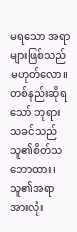မရသော အရာများဖြစ်သည် မဟုတ်လော။ တစ်နည်းဆိုရသော် ဘုရားသခင်သည် သူ၏စိတ်သဘောထား၊ သူ၏အရာအားလုံး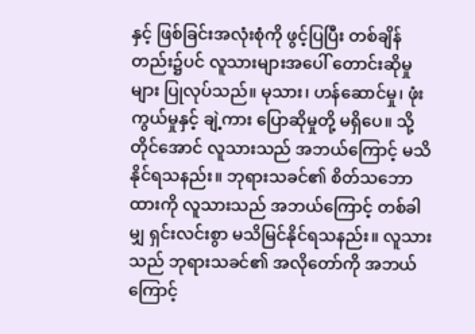နှင့် ဖြစ်ခြင်းအလုံးစုံကို ဖွင့်ပြပြီး တစ်ချိန်တည်း၌ပင် လူသားများအပေါ် တောင်းဆိုမှုများ ပြုလုပ်သည်။ မုသား၊ ဟန်ဆောင်မှု၊ ဖုံးကွယ်မှုနှင့် ချဲ့ကား ပြောဆိုမှုတို့ မရှိပေ။ သို့တိုင်အောင် လူသားသည် အဘယ်ကြောင့် မသိနိုင်ရသနည်း။ ဘုရားသခင်၏ စိတ်သဘောထားကို လူသားသည် အဘယ်ကြောင့် တစ်ခါမျှ ရှင်းလင်းစွာ မသိမြင်နိုင်ရသနည်း။ လူသားသည် ဘုရားသခင်၏ အလိုတော်ကို အဘယ်ကြောင့်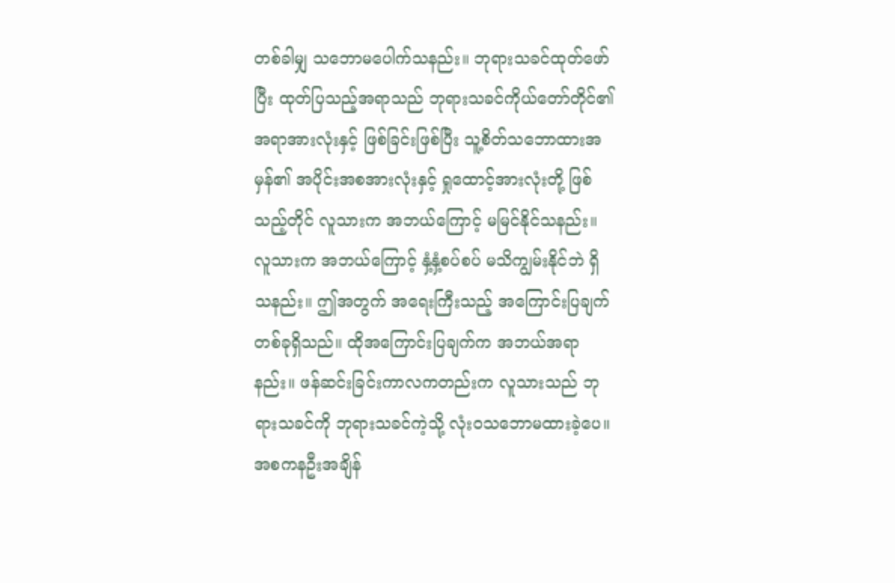တစ်ခါမျှ သဘောမပေါက်သနည်း။ ဘုရားသခင်ထုတ်ဖော်ပြီး ထုတ်ပြသည့်အရာသည် ဘုရားသခင်ကိုယ်တော်တိုင်၏ အရာအားလုံးနှင့် ဖြစ်ခြင်းဖြစ်ပြီး သူ့စိတ်သဘောထားအမှန်၏ အပိုင်းအစအားလုံးနှင့် ရှုထောင့်အားလုံးတို့ ဖြစ်သည့်တိုင် လူသားက အဘယ်ကြောင့် မမြင်နိုင်သနည်း။ လူသားက အဘယ်ကြောင့် နှံ့နှံ့စပ်စပ် မသိကျွမ်းနိုင်ဘဲ ရှိသနည်း။ ဤအတွက် အရေးကြီးသည့် အကြောင်းပြချက်တစ်ခုရှိသည်။ ထိုအကြောင်းပြချက်က အဘယ်အရာနည်း။ ဖန်ဆင်းခြင်းကာလကတည်းက လူသားသည် ဘုရားသခင်ကို ဘုရားသခင်ကဲ့သို့ လုံးဝသဘောမထားခဲ့ပေ။ အစကနဦးအချိန်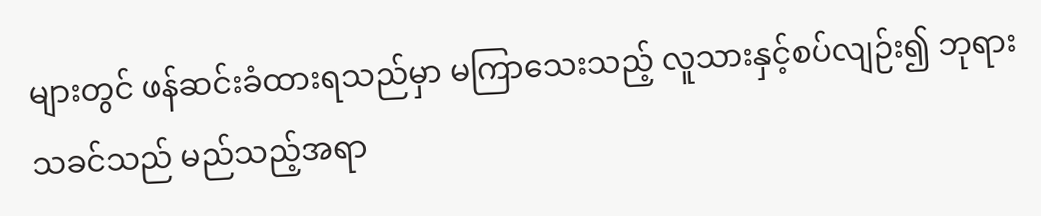များတွင် ဖန်ဆင်းခံထားရသည်မှာ မကြာသေးသည့် လူသားနှင့်စပ်လျဉ်း၍ ဘုရားသခင်သည် မည်သည့်အရာ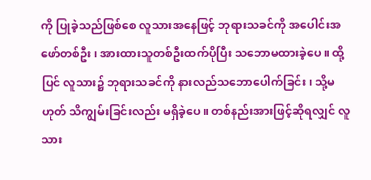ကို ပြုခဲ့သည်ဖြစ်စေ လူသားအနေဖြင့် ဘုရားသခင်ကို အပေါင်းအဖော်တစ်ဦး၊ အားထားသူတစ်ဦးထက်ပိုပြီး သဘောမထားခဲ့ပေ။ ထို့ပြင် လူသား၌ ဘုရားသခင်ကို နားလည်သဘောပေါက်ခြင်း၊ သို့မဟုတ် သိကျွမ်းခြင်းလည်း မရှိခဲ့ပေ။ တစ်နည်းအားဖြင့်ဆိုရလျှင် လူသား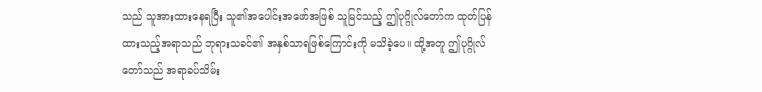သည် သူအားထားနေရပြီး သူ၏အပေါင်းအဖော်အဖြစ် သူမြင်သည့် ဤပုဂ္ဂိုလ်တော်က ထုတ်ပြန်ထားသည့်အရာသည် ဘုရားသခင်၏ အနှစ်သာရဖြစ်ကြောင်းကို မသိခဲ့ပေ။ ထို့အတူ ဤပုဂ္ဂိုလ်တော်သည် အရာခပ်သိမ်း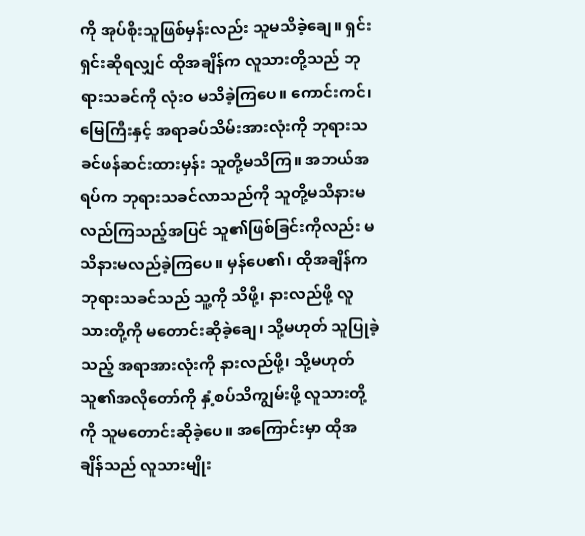ကို အုပ်စိုးသူဖြစ်မှန်းလည်း သူမသိခဲ့ချေ။ ရှင်းရှင်းဆိုရလျှင် ထိုအချိန်က လူသားတို့သည် ဘုရားသခင်ကို လုံးဝ မသိခဲ့ကြပေ။ ကောင်းကင်၊ မြေကြီးနှင့် အရာခပ်သိမ်းအားလုံးကို ဘုရားသခင်ဖန်ဆင်းထားမှန်း သူတို့မသိကြ။ အဘယ်အရပ်က ဘုရားသခင်လာသည်ကို သူတို့မသိနားမလည်ကြသည့်အပြင် သူ၏ဖြစ်ခြင်းကိုလည်း မသိနားမလည်ခဲ့ကြပေ။ မှန်ပေ၏၊ ထိုအချိန်က ဘုရားသခင်သည် သူ့ကို သိဖို့၊ နားလည်ဖို့ လူသားတို့ကို မတောင်းဆိုခဲ့ချေ၊ သို့မဟုတ် သူပြုခဲ့သည့် အရာအားလုံးကို နားလည်ဖို့၊ သို့မဟုတ် သူ၏အလိုတော်ကို နှံ့စပ်သိကျွမ်းဖို့ လူသားတို့ကို သူမတောင်းဆိုခဲ့ပေ။ အကြောင်းမှာ ထိုအချိန်သည် လူသားမျိုး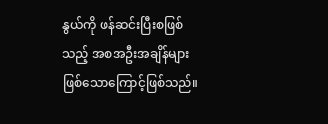နွယ်ကို ဖန်ဆင်းပြီးစဖြစ်သည့် အစအဦးအချိန်များ ဖြစ်သောကြောင့်ဖြစ်သည်။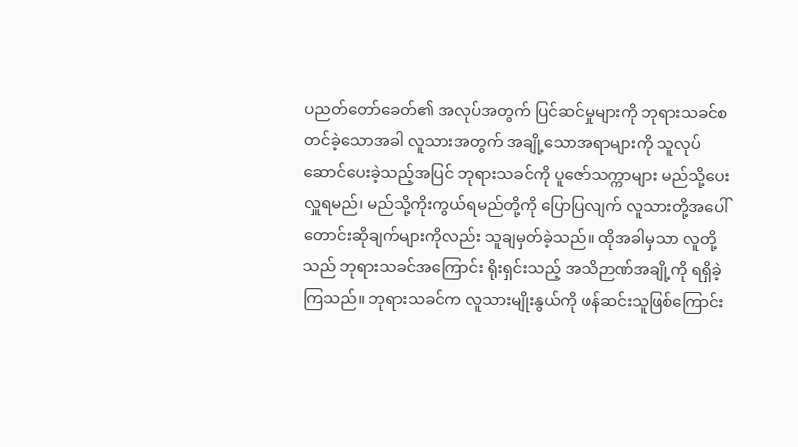ပညတ်တော်ခေတ်၏ အလုပ်အတွက် ပြင်ဆင်မှုများကို ဘုရားသခင်စတင်ခဲ့သောအခါ လူသားအတွက် အချို့သောအရာများကို သူလုပ်ဆောင်ပေးခဲ့သည့်အပြင် ဘုရားသခင်ကို ပူဇော်သက္ကာများ မည်သို့ပေးလှူရမည်၊ မည်သို့ကိုးကွယ်ရမည်တို့ကို ပြောပြလျက် လူသားတို့အပေါ် တောင်းဆိုချက်များကိုလည်း သူချမှတ်ခဲ့သည်။ ထိုအခါမှသာ လူတို့သည် ဘုရားသခင်အကြောင်း ရိုးရှင်းသည့် အသိဉာဏ်အချို့ကို ရရှိခဲ့ကြသည်။ ဘုရားသခင်က လူသားမျိုးနွယ်ကို ဖန်ဆင်းသူဖြစ်ကြောင်း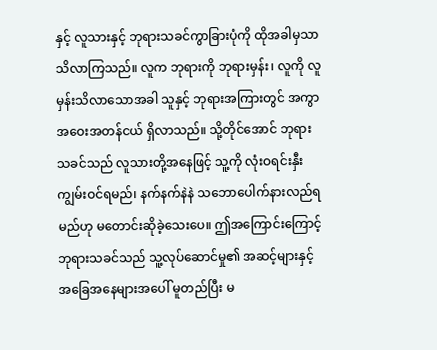နှင့် လူသားနှင့် ဘုရားသခင်ကွာခြားပုံကို ထိုအခါမှသာ သိလာကြသည်။ လူက ဘုရားကို ဘုရားမှန်း၊ လူကို လူမှန်းသိလာသောအခါ သူနှင့် ဘုရားအကြားတွင် အကွာအဝေးအတန်ငယ် ရှိလာသည်။ သို့တိုင်အောင် ဘုရားသခင်သည် လူသားတို့အနေဖြင့် သူ့ကို လုံးဝရင်းနှီးကျွမ်းဝင်ရမည်၊ နက်နက်နဲနဲ သဘောပေါက်နားလည်ရမည်ဟု မတောင်းဆိုခဲ့သေးပေ။ ဤအကြောင်းကြောင့် ဘုရားသခင်သည် သူ့လုပ်ဆောင်မှု၏ အဆင့်များနှင့် အခြေအနေများအပေါ် မူတည်ပြီး မ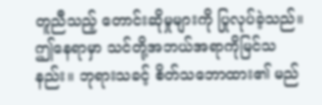တူညီသည့် တောင်းဆိုမှုများကို ပြုလုပ်ခဲ့သည်။ ဤနေရာမှာ သင်တို့အဘယ်အရာကိုမြင်သနည်း။ ဘုရားသခင့် စိတ်သဘောထား၏ မည်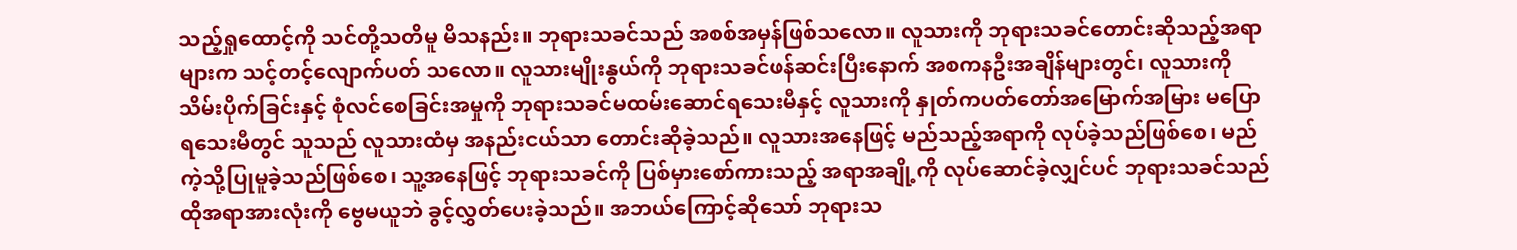သည့်ရှုထောင့်ကို သင်တို့သတိမူ မိသနည်း။ ဘုရားသခင်သည် အစစ်အမှန်ဖြစ်သလော။ လူသားကို ဘုရားသခင်တောင်းဆိုသည့်အရာများက သင့်တင့်လျောက်ပတ် သလော။ လူသားမျိုးနွယ်ကို ဘုရားသခင်ဖန်ဆင်းပြီးနောက် အစကနဦးအချိန်များတွင်၊ လူသားကို သိမ်းပိုက်ခြင်းနှင့် စုံလင်စေခြင်းအမှုကို ဘုရားသခင်မထမ်းဆောင်ရသေးမီနှင့် လူသားကို နှုတ်ကပတ်တော်အမြောက်အမြား မပြောရသေးမီတွင် သူသည် လူသားထံမှ အနည်းငယ်သာ တောင်းဆိုခဲ့သည်။ လူသားအနေဖြင့် မည်သည့်အရာကို လုပ်ခဲ့သည်ဖြစ်စေ၊ မည်ကဲ့သို့ပြုမူခဲ့သည်ဖြစ်စေ၊ သူ့အနေဖြင့် ဘုရားသခင်ကို ပြစ်မှားစော်ကားသည့် အရာအချို့ကို လုပ်ဆောင်ခဲ့လျှင်ပင် ဘုရားသခင်သည် ထိုအရာအားလုံးကို ဗွေမယူဘဲ ခွင့်လွှတ်ပေးခဲ့သည်။ အဘယ်ကြောင့်ဆိုသော် ဘုရားသ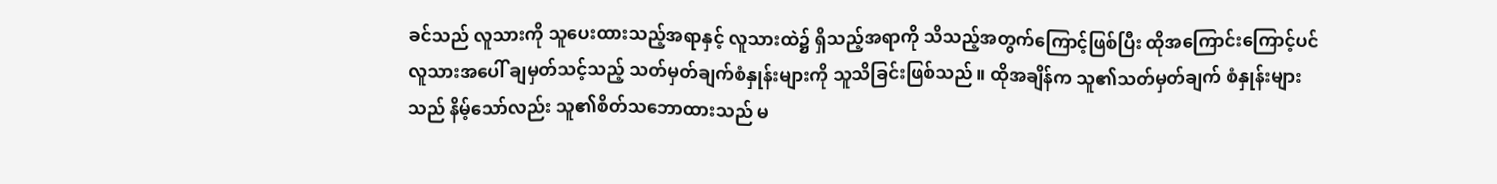ခင်သည် လူသားကို သူပေးထားသည့်အရာနှင့် လူသားထဲ၌ ရှိသည့်အရာကို သိသည့်အတွက်ကြောင့်ဖြစ်ပြီး ထိုအကြောင်းကြောင့်ပင် လူသားအပေါ် ချမှတ်သင့်သည့် သတ်မှတ်ချက်စံနှုန်းများကို သူသိခြင်းဖြစ်သည်။ ထိုအချိန်က သူ၏သတ်မှတ်ချက် စံနှုန်းများသည် နိမ့်သော်လည်း သူ၏စိတ်သဘောထားသည် မ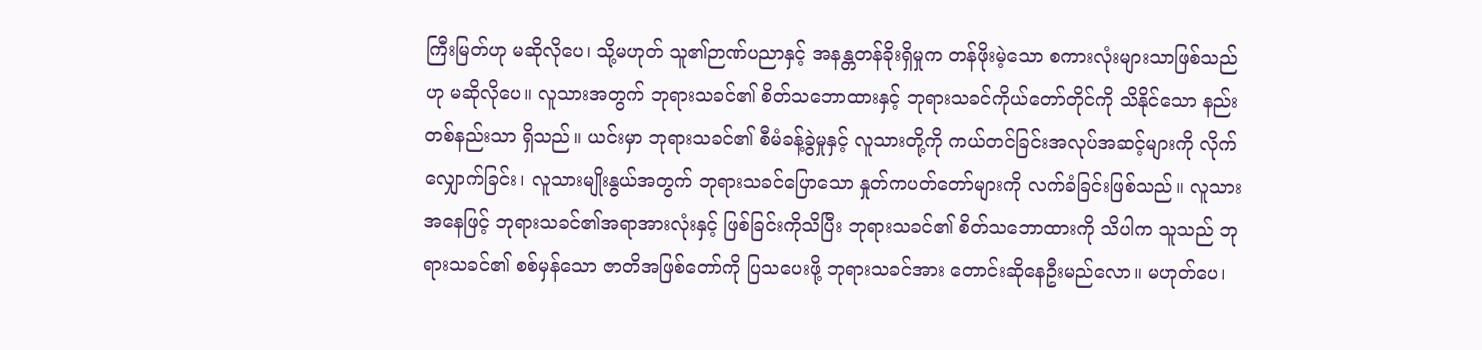ကြီးမြတ်ဟု မဆိုလိုပေ၊ သို့မဟုတ် သူ၏ဉာဏ်ပညာနှင့် အနန္တတန်ခိုးရှိမှုက တန်ဖိုးမဲ့သော စကားလုံးများသာဖြစ်သည်ဟု မဆိုလိုပေ။ လူသားအတွက် ဘုရားသခင်၏ စိတ်သဘောထားနှင့် ဘုရားသခင်ကိုယ်တော်တိုင်ကို သိနိုင်သော နည်းတစ်နည်းသာ ရှိသည်။ ယင်းမှာ ဘုရားသခင်၏ စီမံခန့်ခွဲမှုနှင့် လူသားတို့ကို ကယ်တင်ခြင်းအလုပ်အဆင့်များကို လိုက်လျှောက်ခြင်း၊ လူသားမျိုးနွယ်အတွက် ဘုရားသခင်ပြောသော နှုတ်ကပတ်တော်များကို လက်ခံခြင်းဖြစ်သည်။ လူသားအနေဖြင့် ဘုရားသခင်၏အရာအားလုံးနှင့် ဖြစ်ခြင်းကိုသိပြီး ဘုရားသခင်၏ စိတ်သဘောထားကို သိပါက သူသည် ဘုရားသခင်၏ စစ်မှန်သော ဇာတိအဖြစ်တော်ကို ပြသပေးဖို့ ဘုရားသခင်အား တောင်းဆိုနေဦးမည်လော။ မဟုတ်ပေ၊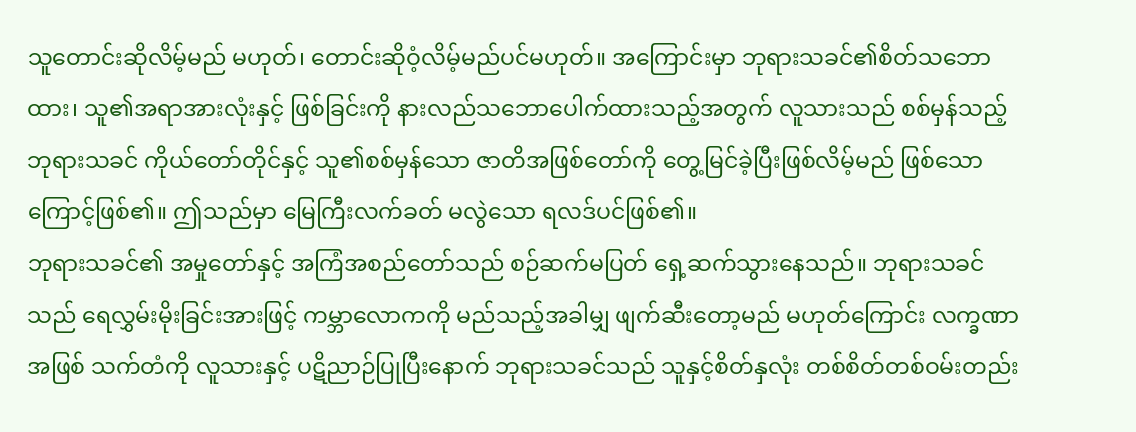သူတောင်းဆိုလိမ့်မည် မဟုတ်၊ တောင်းဆိုဝံ့လိမ့်မည်ပင်မဟုတ်။ အကြောင်းမှာ ဘုရားသခင်၏စိတ်သဘောထား၊ သူ၏အရာအားလုံးနှင့် ဖြစ်ခြင်းကို နားလည်သဘောပေါက်ထားသည့်အတွက် လူသားသည် စစ်မှန်သည့် ဘုရားသခင် ကိုယ်တော်တိုင်နှင့် သူ၏စစ်မှန်သော ဇာတိအဖြစ်တော်ကို တွေ့မြင်ခဲ့ပြီးဖြစ်လိမ့်မည် ဖြစ်သောကြောင့်ဖြစ်၏။ ဤသည်မှာ မြေကြီးလက်ခတ် မလွဲသော ရလဒ်ပင်ဖြစ်၏။
ဘုရားသခင်၏ အမှုတော်နှင့် အကြံအစည်တော်သည် စဉ်ဆက်မပြတ် ရှေ့ဆက်သွားနေသည်။ ဘုရားသခင်သည် ရေလွှမ်းမိုးခြင်းအားဖြင့် ကမ္ဘာလောကကို မည်သည့်အခါမျှ ဖျက်ဆီးတော့မည် မဟုတ်ကြောင်း လက္ခဏာအဖြစ် သက်တံကို လူသားနှင့် ပဋိညာဉ်ပြုပြီးနောက် ဘုရားသခင်သည် သူနှင့်စိတ်နှလုံး တစ်စိတ်တစ်ဝမ်းတည်း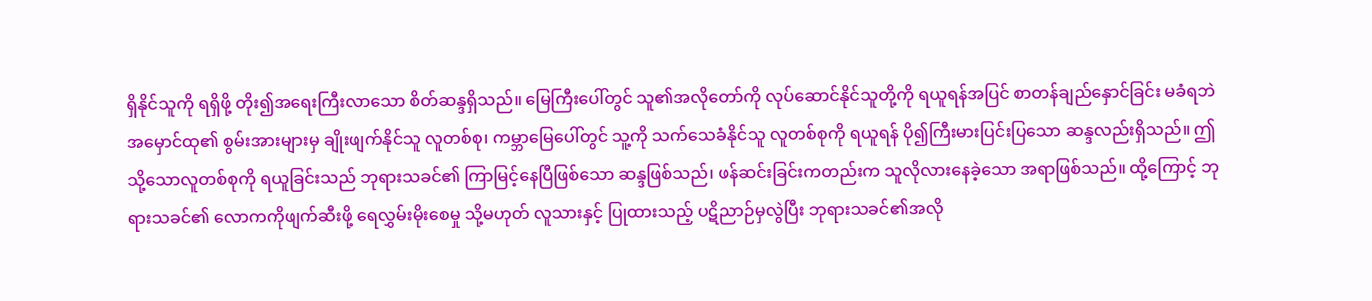ရှိနိုင်သူကို ရရှိဖို့ တိုး၍အရေးကြီးလာသော စိတ်ဆန္ဒရှိသည်။ မြေကြီးပေါ်တွင် သူ၏အလိုတော်ကို လုပ်ဆောင်နိုင်သူတို့ကို ရယူရန်အပြင် စာတန်ချည်နှောင်ခြင်း မခံရဘဲ အမှောင်ထု၏ စွမ်းအားများမှ ချိုးဖျက်နိုင်သူ လူတစ်စု၊ ကမ္ဘာမြေပေါ်တွင် သူ့ကို သက်သေခံနိုင်သူ လူတစ်စုကို ရယူရန် ပို၍ကြီးမားပြင်းပြသော ဆန္ဒလည်းရှိသည်။ ဤသို့သောလူတစ်စုကို ရယူခြင်းသည် ဘုရားသခင်၏ ကြာမြင့်နေပြီဖြစ်သော ဆန္ဒဖြစ်သည်၊ ဖန်ဆင်းခြင်းကတည်းက သူလိုလားနေခဲ့သော အရာဖြစ်သည်။ ထို့ကြောင့် ဘုရားသခင်၏ လောကကိုဖျက်ဆီးဖို့ ရေလွှမ်းမိုးစေမှု သို့မဟုတ် လူသားနှင့် ပြုထားသည့် ပဋိညာဉ်မှလွဲပြီး ဘုရားသခင်၏အလို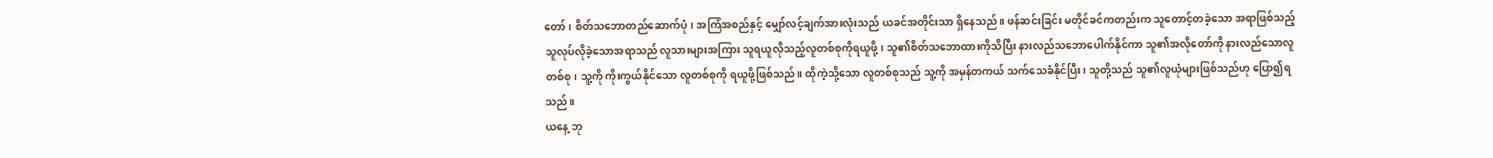တော်၊ စိတ်သဘောတည်ဆောက်ပုံ၊ အကြံအစည်နှင့် မျှော်လင့်ချက်အားလုံးသည် ယခင်အတိုင်းသာ ရှိနေသည်။ ဖန်ဆင်းခြင်း မတိုင်ခင်ကတည်းက သူတောင့်တခဲ့သော အရာဖြစ်သည့် သူလုပ်လိုခဲ့သောအရာသည် လူသားများအကြား သူရယူလိုသည့်လူတစ်စုကိုရယူဖို့၊ သူ၏စိတ်သဘောထားကိုသိပြီး နားလည်သဘောပေါက်နိုင်ကာ သူ၏အလိုတော်ကို နားလည်သောလူတစ်စု၊ သူ့ကို ကိုးကွယ်နိုင်သော လူတစ်စုကို ရယူဖို့ဖြစ်သည်။ ထိုကဲ့သို့သော လူတစ်စုသည် သူ့ကို အမှန်တကယ် သက်သေခံနိုင်ပြီး၊ သူတို့သည် သူ၏လူယုံများဖြစ်သည်ဟု ပြော၍ရသည်။
ယနေ့ ဘု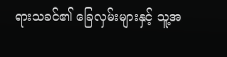ရားသခင်၏ ခြေလှမ်းများနှင့် သူ့အ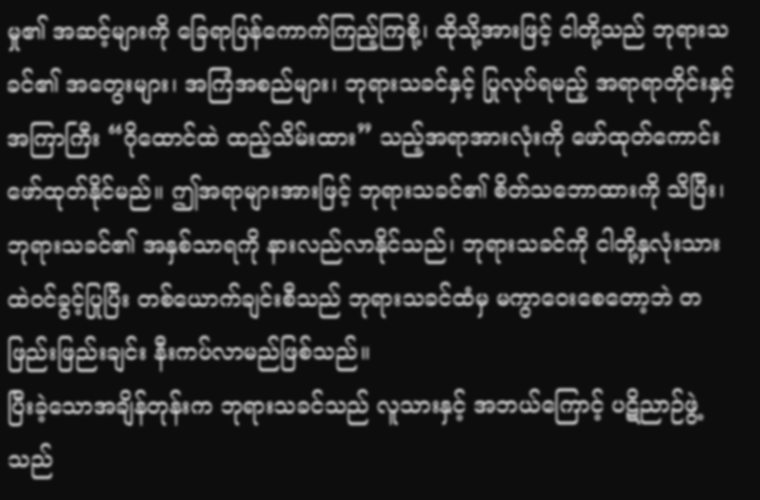မှု၏ အဆင့်များကို ခြေရာပြန်ကောက်ကြည့်ကြစို့၊ ထိုသို့အားဖြင့် ငါတို့သည် ဘုရားသခင်၏ အတွေးများ၊ အကြံအစည်များ၊ ဘုရားသခင်နှင့် ပြုလုပ်ရမည့် အရာရာတိုင်းနှင့် အကြာကြီး “ဂိုထောင်ထဲ ထည့်သိမ်းထား” သည့်အရာအားလုံးကို ဖော်ထုတ်ကောင်းဖော်ထုတ်နိုင်မည်။ ဤအရာများအားဖြင့် ဘုရားသခင်၏ စိတ်သဘောထားကို သိပြီး၊ ဘုရားသခင်၏ အနှစ်သာရကို နားလည်လာနိုင်သည်၊ ဘုရားသခင်ကို ငါတို့နှလုံးသားထဲဝင်ခွင့်ပြုပြီး တစ်ယောက်ချင်းစီသည် ဘုရားသခင်ထံမှ မကွာဝေးစေတော့ဘဲ တဖြည်းဖြည်းချင်း နီးကပ်လာမည်ဖြစ်သည်။
ပြီးခဲ့သောအချိန်တုန်းက ဘုရားသခင်သည် လူသားနှင့် အဘယ်ကြောင့် ပဋိညာဉ်ဖွဲ့သည်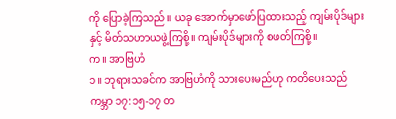ကို ပြောခဲ့ကြသည်။ ယခု အောက်မှာဖော်ပြထားသည့် ကျမ်းပိုဒ်များနှင့် မိတ်သဟာယဖွဲ့ကြစို့။ ကျမ်းပိုဒ်များကို စဖတ်ကြစို့။
က။ အာဗြဟံ
၁။ ဘုရားသခင်က အာဗြဟံကို သားပေးမည်ဟု ကတိပေးသည်
ကမ္ဘာ ၁၇:၁၅-၁၇ တ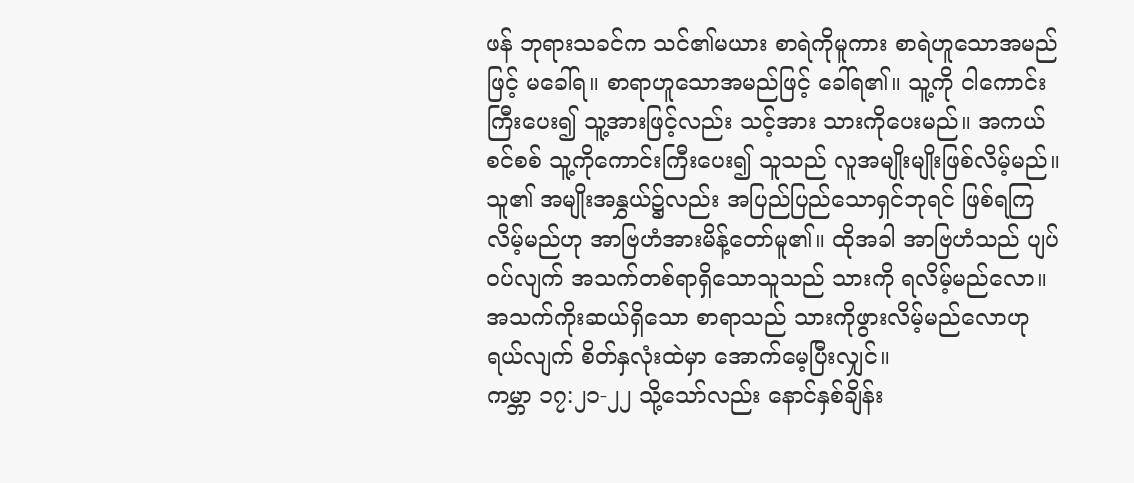ဖန် ဘုရားသခင်က သင်၏မယား စာရဲကိုမူကား စာရဲဟူသောအမည်ဖြင့် မခေါ်ရ။ စာရာဟူသောအမည်ဖြင့် ခေါ်ရ၏။ သူ့ကို ငါကောင်းကြီးပေး၍ သူ့အားဖြင့်လည်း သင့်အား သားကိုပေးမည်။ အကယ်စင်စစ် သူ့ကိုကောင်းကြီးပေး၍ သူသည် လူအမျိုးမျိုးဖြစ်လိမ့်မည်။ သူ၏ အမျိုးအနွှယ်၌လည်း အပြည်ပြည်သောရှင်ဘုရင် ဖြစ်ရကြလိမ့်မည်ဟု အာဗြဟံအားမိန့်တော်မူ၏။ ထိုအခါ အာဗြဟံသည် ပျပ်ဝပ်လျက် အသက်တစ်ရာရှိသောသူသည် သားကို ရလိမ့်မည်လော။ အသက်ကိုးဆယ်ရှိသော စာရာသည် သားကိုဖွားလိမ့်မည်လောဟု ရယ်လျက် စိတ်နှလုံးထဲမှာ အောက်မေ့ပြီးလျှင်။
ကမ္ဘာ ၁၇:၂၁-၂၂ သို့သော်လည်း နောင်နှစ်ချိန်း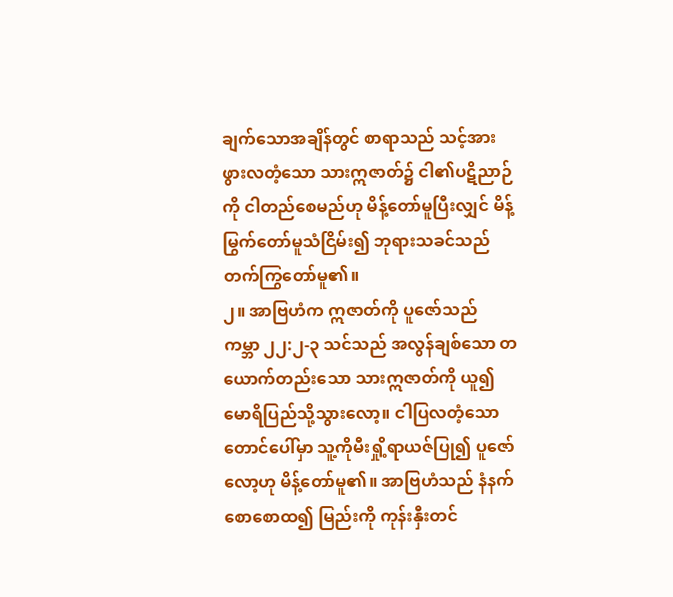ချက်သောအချိန်တွင် စာရာသည် သင့်အားဖွားလတံ့သော သားဣဇာတ်၌ ငါ၏ပဋိညာဉ်ကို ငါတည်စေမည်ဟု မိန့်တော်မူပြီးလျှင် မိန့်မြွက်တော်မူသံငြိမ်း၍ ဘုရားသခင်သည် တက်ကြွတော်မူ၏။
၂။ အာဗြဟံက ဣဇာတ်ကို ပူဇော်သည်
ကမ္ဘာ ၂၂:၂-၃ သင်သည် အလွန်ချစ်သော တယောက်တည်းသော သားဣဇာတ်ကို ယူ၍ မောရိပြည်သို့သွားလော့။ ငါပြလတံ့သော တောင်ပေါ်မှာ သူ့ကိုမီးရှို့ရာယဇ်ပြု၍ ပူဇော်လော့ဟု မိန့်တော်မူ၏။ အာဗြဟံသည် နံနက်စောစောထ၍ မြည်းကို ကုန်းနှီးတင်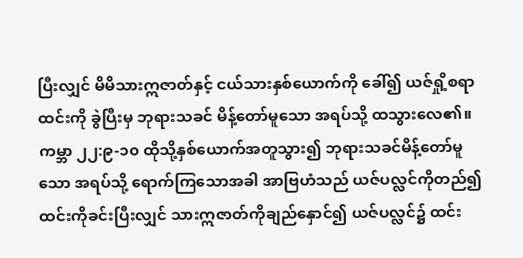ပြီးလျှင် မိမိသားဣဇာတ်နှင့် ငယ်သားနှစ်ယောက်ကို ခေါ်၍ ယဇ်ရှို့စရာထင်းကို ခွဲပြီးမှ ဘုရားသခင် မိန့်တော်မူသော အရပ်သို့ ထသွားလေ၏။
ကမ္ဘာ ၂၂:၉-၁၀ ထိုသို့နှစ်ယောက်အတူသွား၍ ဘုရားသခင်မိန့်တော်မူသော အရပ်သို့ ရောက်ကြသောအခါ အာဗြဟံသည် ယဇ်ပလ္လင်ကိုတည်၍ ထင်းကိုခင်းပြီးလျှင် သားဣဇာတ်ကိုချည်နှောင်၍ ယဇ်ပလ္လင်၌ ထင်း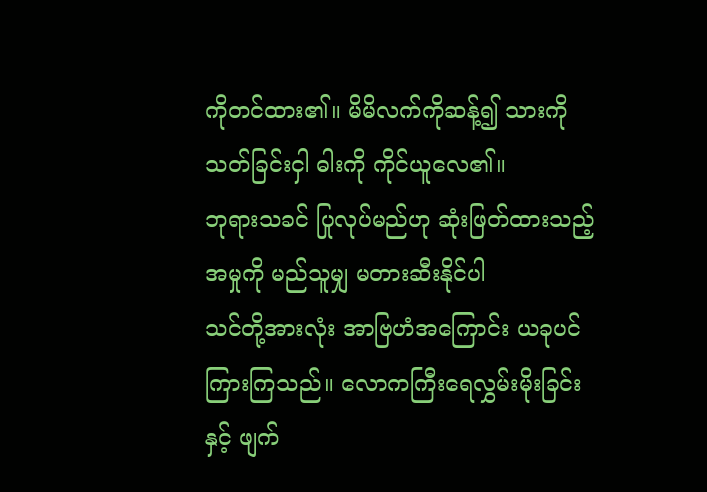ကိုတင်ထား၏။ မိမိလက်ကိုဆန့်၍ သားကိုသတ်ခြင်းငှါ ဓါးကို ကိုင်ယူလေ၏။
ဘုရားသခင် ပြုလုပ်မည်ဟု ဆုံးဖြတ်ထားသည့် အမှုကို မည်သူမျှ မတားဆီးနိုင်ပါ
သင်တို့အားလုံး အာဗြဟံအကြောင်း ယခုပင် ကြားကြသည်။ လောကကြီးရေလွှမ်းမိုးခြင်းနှင့် ဖျက်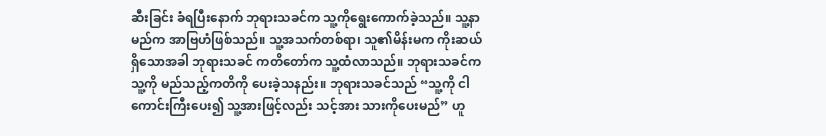ဆီးခြင်း ခံရပြီးနောက် ဘုရားသခင်က သူ့ကိုရွေးကောက်ခဲ့သည်။ သူ့နာမည်က အာဗြဟံဖြစ်သည်။ သူ့အသက်တစ်ရာ၊ သူ၏မိန်းမက ကိုးဆယ်ရှိသောအခါ ဘုရားသခင် ကတိတော်က သူ့ထံလာသည်။ ဘုရားသခင်က သူ့ကို မည်သည့်ကတိကို ပေးခဲ့သနည်း။ ဘုရားသခင်သည် “သူ့ကို ငါကောင်းကြီးပေး၍ သူ့အားဖြင့်လည်း သင့်အား သားကိုပေးမည်” ဟူ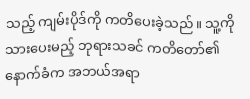သည့် ကျမ်းပိုဒ်ကို ကတိပေးခဲ့သည်။ သူ့ကို သားပေးမည့် ဘုရားသခင် ကတိတော်၏ နောက်ခံက အဘယ်အရာ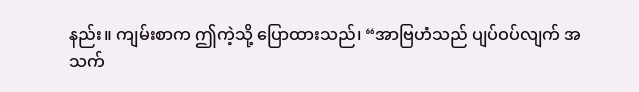နည်း။ ကျမ်းစာက ဤကဲ့သို့ ပြောထားသည်၊ “အာဗြဟံသည် ပျပ်ဝပ်လျက် အသက်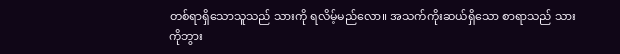တစ်ရာရှိသောသူသည် သားကို ရလိမ့်မည်လော။ အသက်ကိုးဆယ်ရှိသော စာရာသည် သားကိုဘွား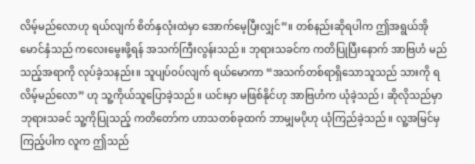လိမ့်မည်လောဟု ရယ်လျက် စိတ်နှလုံးထဲမှာ အောက်မေ့ပြီးလျှင်”။ တစ်နည်းဆိုရပါက ဤအရွယ်အိုမောင်နှံသည် ကလေးမွေးဖို့ရန် အသက်ကြီးလွန်းသည်။ ဘုရားသခင်က ကတိပြုပြီးနောက် အာဗြဟံ မည်သည့်အရာကို လုပ်ခဲ့သနည်း။ သူပျပ်ဝပ်လျက် ရယ်မောကာ “အသက်တစ်ရာရှိသောသူသည် သားကို ရလိမ့်မည်လော” ဟု သူ့ကိုယ်သူပြောခဲ့သည်။ ယင်းမှာ မဖြစ်နိုင်ဟု အာဗြဟံက ယုံခဲ့သည်၊ ဆိုလိုသည်မှာ ဘုရားသခင် သူ့ကိုပြုသည့် ကတိတော်က ဟာသတစ်ခုထက် ဘာမျှမပိုဟု ယုံကြည်ခဲ့သည်။ လူ့အမြင်မှကြည့်ပါက လူက ဤသည်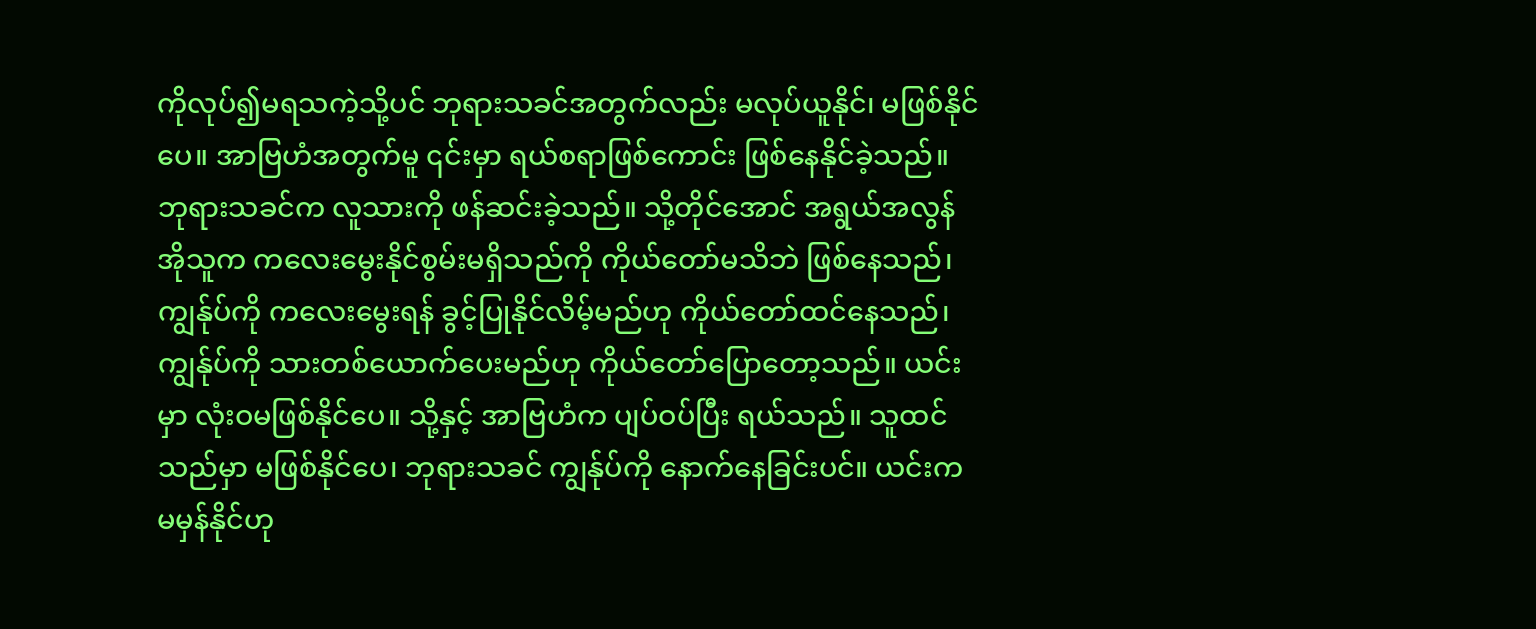ကိုလုပ်၍မရသကဲ့သို့ပင် ဘုရားသခင်အတွက်လည်း မလုပ်ယူနိုင်၊ မဖြစ်နိုင်ပေ။ အာဗြဟံအတွက်မူ ၎င်းမှာ ရယ်စရာဖြစ်ကောင်း ဖြစ်နေနိုင်ခဲ့သည်။ ဘုရားသခင်က လူသားကို ဖန်ဆင်းခဲ့သည်။ သို့တိုင်အောင် အရွယ်အလွန်အိုသူက ကလေးမွေးနိုင်စွမ်းမရှိသည်ကို ကိုယ်တော်မသိဘဲ ဖြစ်နေသည်၊ ကျွန်ုပ်ကို ကလေးမွေးရန် ခွင့်ပြုနိုင်လိမ့်မည်ဟု ကိုယ်တော်ထင်နေသည်၊ ကျွန်ုပ်ကို သားတစ်ယောက်ပေးမည်ဟု ကိုယ်တော်ပြောတော့သည်။ ယင်းမှာ လုံးဝမဖြစ်နိုင်ပေ။ သို့နှင့် အာဗြဟံက ပျပ်ဝပ်ပြီး ရယ်သည်။ သူထင်သည်မှာ မဖြစ်နိုင်ပေ၊ ဘုရားသခင် ကျွန်ုပ်ကို နောက်နေခြင်းပင်။ ယင်းက မမှန်နိုင်ဟု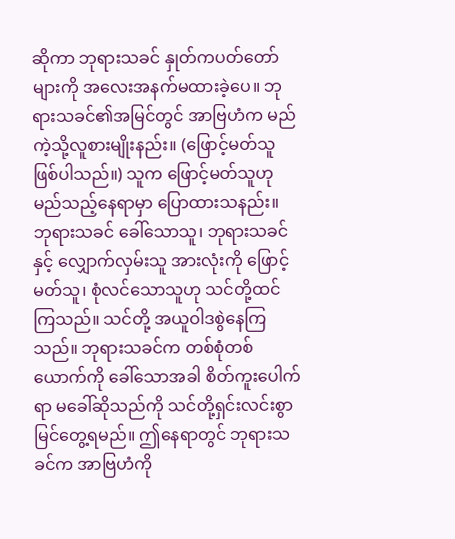ဆိုကာ ဘုရားသခင် နှုတ်ကပတ်တော်များကို အလေးအနက်မထားခဲ့ပေ။ ဘုရားသခင်၏အမြင်တွင် အာဗြဟံက မည်ကဲ့သို့လူစားမျိုးနည်း။ (ဖြောင့်မတ်သူ ဖြစ်ပါသည်။) သူက ဖြောင့်မတ်သူဟု မည်သည့်နေရာမှာ ပြောထားသနည်း။ ဘုရားသခင် ခေါ်သောသူ၊ ဘုရားသခင်နှင့် လျှောက်လှမ်းသူ အားလုံးကို ဖြောင့်မတ်သူ၊ စုံလင်သောသူဟု သင်တို့ထင်ကြသည်။ သင်တို့ အယူဝါဒစွဲနေကြသည်။ ဘုရားသခင်က တစ်စုံတစ်ယောက်ကို ခေါ်သောအခါ စိတ်ကူးပေါက်ရာ မခေါ်ဆိုသည်ကို သင်တို့ရှင်းလင်းစွာ မြင်တွေ့ရမည်။ ဤနေရာတွင် ဘုရားသခင်က အာဗြဟံကို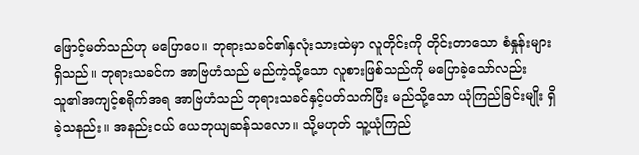ဖြောင့်မတ်သည်ဟု မပြောပေ။ ဘုရားသခင်၏နှလုံးသားထဲမှာ လူတိုင်းကို တိုင်းတာသော စံနှုန်းများရှိသည်။ ဘုရားသခင်က အာဗြဟံသည် မည်ကဲ့သို့သော လူစားဖြစ်သည်ကို မပြောခဲ့သော်လည်း သူ၏အကျင့်စရိုက်အရ အာဗြဟံသည် ဘုရားသခင်နှင့်ပတ်သက်ပြီး မည်သို့သော ယုံကြည်ခြင်းမျိုး ရှိခဲ့သနည်း။ အနည်းငယ် ယေဘုယျဆန်သလော။ သို့မဟုတ် သူ့ယုံကြည်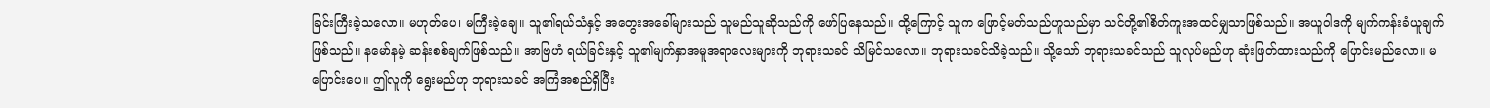ခြင်းကြီးခဲ့သလော။ မဟုတ်ပေ၊ မကြီးခဲ့ချေ။ သူ၏ရယ်သံနှင့် အတွေးအခေါ်များသည် သူမည်သူဆိုသည်ကို ဖော်ပြနေသည်။ ထို့ကြောင့် သူက ဖြောင့်မတ်သည်ဟူသည်မှာ သင်တို့၏စိတ်ကူးအထင်မျှသာဖြစ်သည်။ အယူဝါဒကို မျက်ကန်းခံယူချက်ဖြစ်သည်။ နမော်နမဲ့ ဆန်းစစ်ချက်ဖြစ်သည်။ အာဗြဟံ ရယ်ခြင်းနှင့် သူ၏မျက်နှာအမူအရာလေးများကို ဘုရားသခင် သိမြင်သလော။ ဘုရားသခင်သိခဲ့သည်။ သို့သော် ဘုရားသခင်သည် သူလုပ်မည်ဟု ဆုံးဖြတ်ထားသည်ကို ပြောင်းမည်လော။ မပြောင်းပေ။ ဤလူကို ရွေးမည်ဟု ဘုရားသခင် အကြံအစည်ရှိပြီး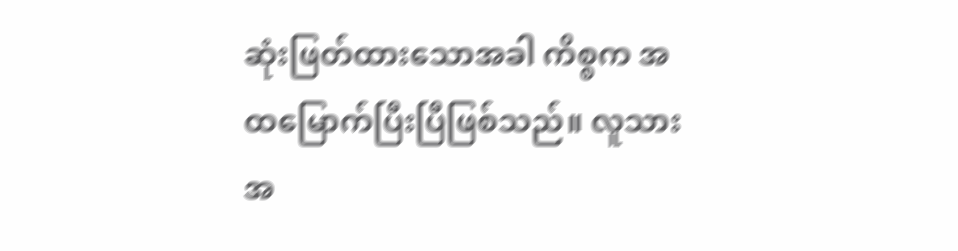ဆုံးဖြတ်ထားသောအခါ ကိစ္စက အထမြောက်ပြီးပြီဖြစ်သည်။ လူသားအ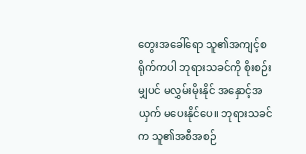တွေးအခေါ်ရော သူ၏အကျင့်စရိုက်ကပါ ဘုရားသခင်ကို စိုးစဉ်းမျှပင် မလွှမ်းမိုးနိုင် အနှောင့်အယှက် မပေးနိုင်ပေ။ ဘုရားသခင်က သူ၏အစီအစဉ်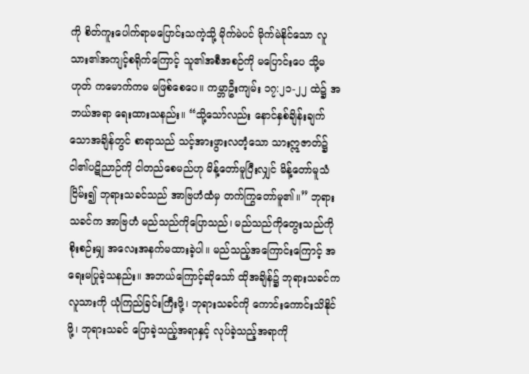ကို စိတ်ကူးပေါက်ရာမပြောင်းသကဲ့သို့ မိုက်မဲပင် မိုက်မဲနိုင်သော လူသား၏အကျင့်စရိုက်ကြောင့် သူ၏အစီအစဉ်ကို မပြောင်းပေ သို့မဟုတ် ကမောက်ကမ မဖြစ်စေပေ။ ကမ္ဘာဦးကျမ်း ၁၇:၂၁-၂၂ ထဲ၌ အဘယ်အရာ ရေးထားသနည်း။ “သို့သော်လည်း နောင်နှစ်ချိန်းချက်သောအချိန်တွင် စာရာသည် သင့်အားဖွားလတံ့သော သားဣဇာတ်၌ ငါ၏ပဋိညာဉ်ကို ငါတည်စေမည်ဟု မိန့်တော်မူပြီးလျှင် မိန့်တော်မူသံငြိမ်း၍ ဘုရားသခင်သည် အာဗြဟံထံမှ တက်ကြွတော်မူ၏။” ဘုရားသခင်က အာဗြဟံ မည်သည်ကိုပြောသည်၊ မည်သည်ကိုတွေးသည်ကို စိုးစဉ်းမျှ အလေးအနက်မထားခဲ့ပါ။ မည်သည့်အကြောင်းကြောင့် အရေးမပြုခဲ့သနည်း။ အဘယ်ကြောင့်ဆိုသော် ထိုအချိန်၌ ဘုရားသခင်က လူသားကို ယုံကြည်ခြင်းကြီးဖို့၊ ဘုရားသခင်ကို ကောင်းကောင်းသိနိုင်ဖို့၊ ဘုရားသခင် ပြောခဲ့သည့်အရာနှင့် လုပ်ခဲ့သည့်အရာကို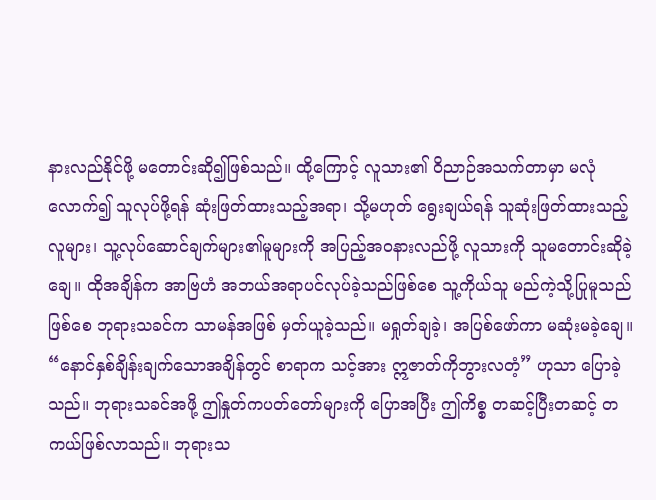နားလည်နိုင်ဖို့ မတောင်းဆို၍ဖြစ်သည်။ ထို့ကြောင့် လူသား၏ ဝိညာဉ်အသက်တာမှာ မလုံလောက်၍ သူလုပ်ဖို့ရန် ဆုံးဖြတ်ထားသည့်အရာ၊ သို့မဟုတ် ရွေးချယ်ရန် သူဆုံးဖြတ်ထားသည့်လူများ၊ သူ့လုပ်ဆောင်ချက်များ၏မူများကို အပြည့်အဝနားလည်ဖို့ လူသားကို သူမတောင်းဆိုခဲ့ချေ။ ထိုအချိန်က အာဗြဟံ အဘယ်အရာပင်လုပ်ခဲ့သည်ဖြစ်စေ သူ့ကိုယ်သူ မည်ကဲ့သို့ပြုမူသည်ဖြစ်စေ ဘုရားသခင်က သာမန်အဖြစ် မှတ်ယူခဲ့သည်။ မရှုတ်ချခဲ့၊ အပြစ်ဖော်ကာ မဆုံးမခဲ့ချေ။ “နောင်နှစ်ချိန်းချက်သောအချိန်တွင် စာရာက သင့်အား ဣဇာတ်ကိုဘွားလတံ့” ဟုသာ ပြောခဲ့သည်။ ဘုရားသခင်အဖို့ ဤနှုတ်ကပတ်တော်များကို ပြောအပြီး ဤကိစ္စ တဆင့်ပြီးတဆင့် တကယ်ဖြစ်လာသည်။ ဘုရားသ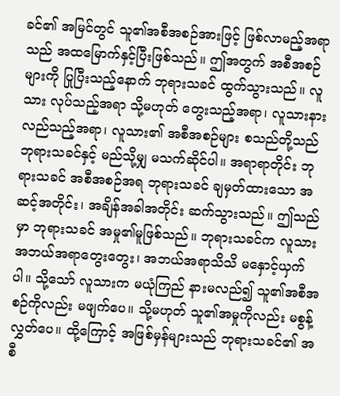ခင်၏ အမြင်တွင် သူ၏အစီအစဉ်အားဖြင့် ဖြစ်လာမည့်အရာသည် အထမြောက်နှင့်ပြီးဖြစ်သည်။ ဤအတွက် အစီအစဉ်များကို ပြုပြီးသည့်နောက် ဘုရားသခင် ထွက်သွားသည်။ လူသား လုပ်သည့်အရာ သို့မဟုတ် တွေးသည့်အရာ၊ လူသားနားလည်သည့်အရာ၊ လူသား၏ အစီအစဉ်များ စသည်တို့သည် ဘုရားသခင်နှင့် မည်သို့မျှ မသက်ဆိုင်ပါ။ အရာရာတိုင်း ဘုရားသခင် အစီအစဉ်အရ ဘုရားသခင် ချမှတ်ထားသော အဆင့်အတိုင်း၊ အချိန်အခါအတိုင်း ဆက်သွားသည်။ ဤသည်မှာ ဘုရားသခင် အမှု၏မူဖြစ်သည်။ ဘုရားသခင်က လူသား အဘယ်အရာတွေးတွေး၊ အဘယ်အရာသိသိ မနှောင့်ယှက်ပါ။ သို့သော် လူသားက မယုံကြည် နားမလည်၍ သူ၏အစီအစဉ်ကိုလည်း မဖျက်ပေ။ သို့မဟုတ် သူ၏အမှုကိုလည်း မစွန့်လွှတ်ပေ။ ထို့ကြောင့် အဖြစ်မှန်များသည် ဘုရားသခင်၏ အစီ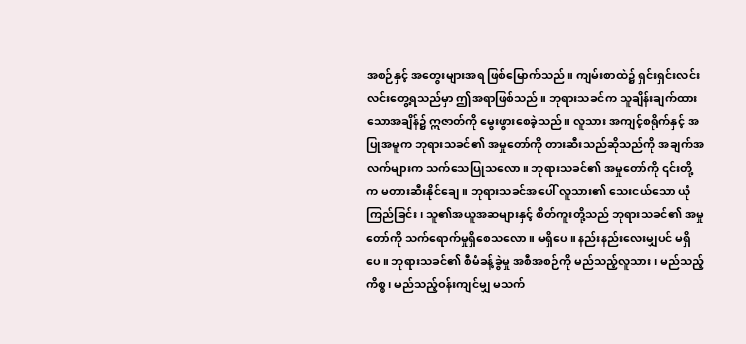အစဉ်နှင့် အတွေးများအရ ဖြစ်မြောက်သည်။ ကျမ်းစာထဲ၌ ရှင်းရှင်းလင်းလင်းတွေ့ရသည်မှာ ဤအရာဖြစ်သည်။ ဘုရားသခင်က သူချိန်းချက်ထားသောအချိန်၌ ဣဇာတ်ကို မွေးဖွားစေခဲ့သည်။ လူသား အကျင့်စရိုက်နှင့် အပြုအမူက ဘုရားသခင်၏ အမှုတော်ကို တားဆီးသည်ဆိုသည်ကို အချက်အလက်များက သက်သေပြုသလော။ ဘုရားသခင်၏ အမှုတော်ကို ၎င်းတို့က မတားဆီးနိုင်ချေ။ ဘုရားသခင်အပေါ် လူသား၏ သေးငယ်သော ယုံကြည်ခြင်း၊ သူ၏အယူအဆများနှင့် စိတ်ကူးတို့သည် ဘုရားသခင်၏ အမှုတော်ကို သက်ရောက်မှုရှိစေသလော။ မရှိပေ။ နည်းနည်းလေးမျှပင် မရှိပေ။ ဘုရားသခင်၏ စီမံခန့်ခွဲမှု အစီအစဉ်ကို မည်သည့်လူသား၊ မည်သည့်ကိစ္စ၊ မည်သည့်ဝန်းကျင်မျှ မသက်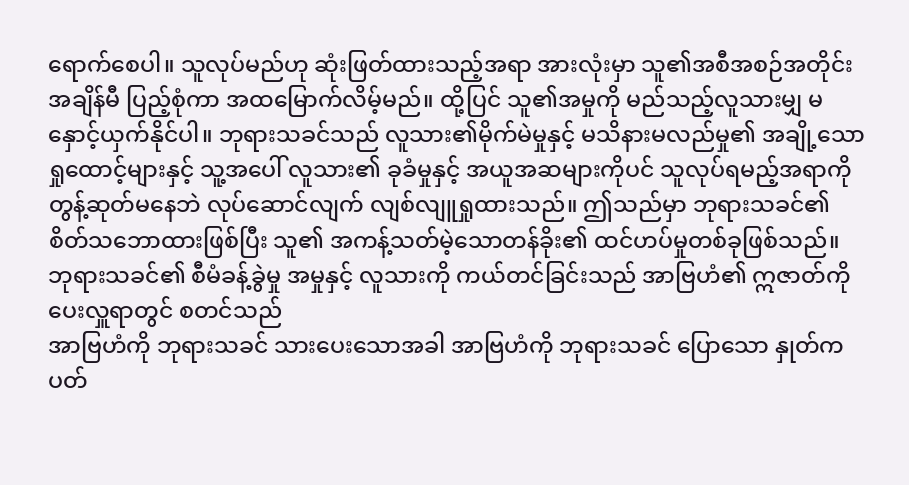ရောက်စေပါ။ သူလုပ်မည်ဟု ဆုံးဖြတ်ထားသည့်အရာ အားလုံးမှာ သူ၏အစီအစဉ်အတိုင်း အချိန်မီ ပြည့်စုံကာ အထမြောက်လိမ့်မည်။ ထို့ပြင် သူ၏အမှုကို မည်သည့်လူသားမျှ မနှောင့်ယှက်နိုင်ပါ။ ဘုရားသခင်သည် လူသား၏မိုက်မဲမှုနှင့် မသိနားမလည်မှု၏ အချို့သော ရှုထောင့်များနှင့် သူ့အပေါ် လူသား၏ ခုခံမှုနှင့် အယူအဆများကိုပင် သူလုပ်ရမည့်အရာကို တွန့်ဆုတ်မနေဘဲ လုပ်ဆောင်လျက် လျစ်လျူရှုထားသည်။ ဤသည်မှာ ဘုရားသခင်၏ စိတ်သဘောထားဖြစ်ပြီး သူ၏ အကန့်သတ်မဲ့သောတန်ခိုး၏ ထင်ဟပ်မှုတစ်ခုဖြစ်သည်။
ဘုရားသခင်၏ စီမံခန့်ခွဲမှု အမှုနှင့် လူသားကို ကယ်တင်ခြင်းသည် အာဗြဟံ၏ ဣဇာတ်ကို ပေးလှူရာတွင် စတင်သည်
အာဗြဟံကို ဘုရားသခင် သားပေးသောအခါ အာဗြဟံကို ဘုရားသခင် ပြောသော နှုတ်ကပတ်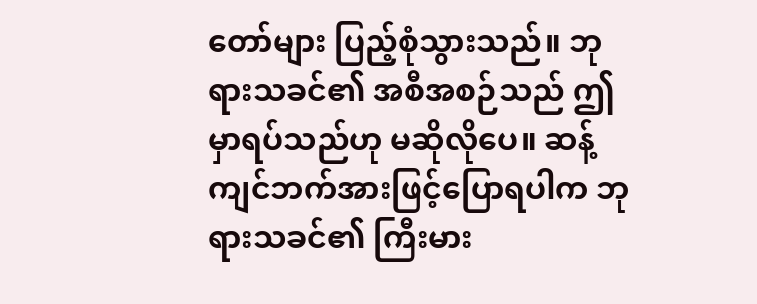တော်များ ပြည့်စုံသွားသည်။ ဘုရားသခင်၏ အစီအစဉ်သည် ဤမှာရပ်သည်ဟု မဆိုလိုပေ။ ဆန့်ကျင်ဘက်အားဖြင့်ပြောရပါက ဘုရားသခင်၏ ကြီးမား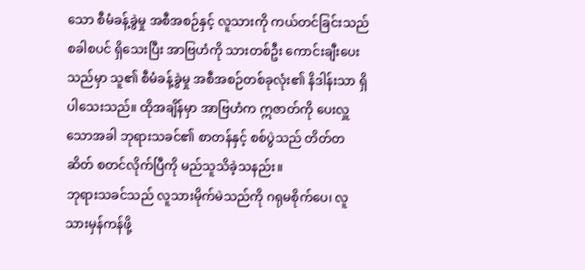သော စီမံခန့်ခွဲမှု အစီအစဉ်နှင့် လူသားကို ကယ်တင်ခြင်းသည် စခါစပင် ရှိသေးပြီး အာဗြဟံကို သားတစ်ဦး ကောင်းချီးပေးသည်မှာ သူ၏ စီမံခန့်ခွဲမှု အစီအစဉ်တစ်ခုလုံး၏ နိဒါန်းသာ ရှိပါသေးသည်။ ထိုအချိန်မှာ အာဗြဟံက ဣဇာတ်ကို ပေးလှူသောအခါ ဘုရားသခင်၏ စာတန်နှင့် စစ်ပွဲသည် တိတ်တဆိတ် စတင်လိုက်ပြီကို မည်သူသိခဲ့သနည်း။
ဘုရားသခင်သည် လူသားမိုက်မဲသည်ကို ဂရုမစိုက်ပေ၊ လူသားမှန်ကန်ဖို့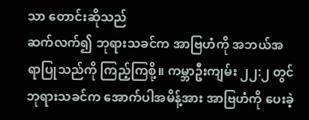သာ တောင်းဆိုသည်
ဆက်လက်၍ ဘုရားသခင်က အာဗြဟံကို အဘယ်အရာပြုသည်ကို ကြည့်ကြစို့။ ကမ္ဘာဦးကျမ်း ၂၂:၂ တွင် ဘုရားသခင်က အောက်ပါအမိန့်အား အာဗြဟံကို ပေးခဲ့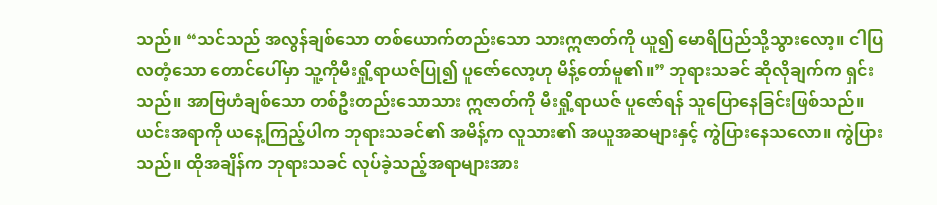သည်။ “သင်သည် အလွန်ချစ်သော တစ်ယောက်တည်းသော သားဣဇာတ်ကို ယူ၍ မောရိပြည်သို့သွားလော့။ ငါပြလတံ့သော တောင်ပေါ်မှာ သူ့ကိုမီးရှို့ရာယဇ်ပြု၍ ပူဇော်လော့ဟု မိန့်တော်မူ၏။” ဘုရားသခင် ဆိုလိုချက်က ရှင်းသည်။ အာဗြဟံချစ်သော တစ်ဦးတည်းသောသား ဣဇာတ်ကို မီးရှို့ရာယဇ် ပူဇော်ရန် သူပြောနေခြင်းဖြစ်သည်။ ယင်းအရာကို ယနေ့ကြည့်ပါက ဘုရားသခင်၏ အမိန့်က လူသား၏ အယူအဆများနှင့် ကွဲပြားနေသလော။ ကွဲပြားသည်။ ထိုအချိန်က ဘုရားသခင် လုပ်ခဲ့သည့်အရာများအား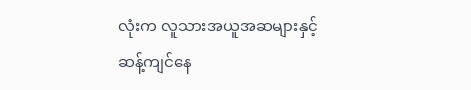လုံးက လူသားအယူအဆများနှင့် ဆန့်ကျင်နေ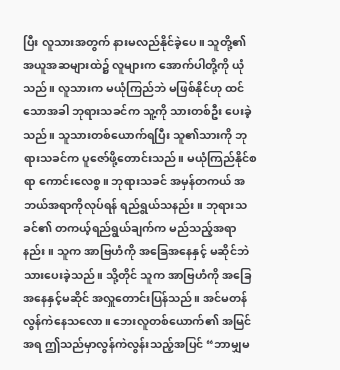ပြီး လူသားအတွက် နားမလည်နိုင်ခဲ့ပေ။ သူတို့၏ အယူအဆများထဲ၌ လူများက အောက်ပါတို့ကို ယုံသည်။ လူသားက မယုံကြည်ဘဲ မဖြစ်နိုင်ဟု ထင်သောအခါ ဘုရားသခင်က သူ့ကို သားတစ်ဦး ပေးခဲ့သည်။ သူသားတစ်ယောက်ရပြီး သူ၏သားကို ဘုရားသခင်က ပူဇော်ဖို့တောင်းသည်။ မယုံကြည်နိုင်စရာ ကောင်းလေစွ။ ဘုရားသခင် အမှန်တကယ် အဘယ်အရာကိုလုပ်ရန် ရည်ရွယ်သနည်း။ ဘုရားသခင်၏ တကယ့်ရည်ရွယ်ချက်က မည်သည့်အရာနည်း။ သူက အာဗြဟံကို အခြေအနေနှင့် မဆိုင်ဘဲ သားပေးခဲ့သည်။ သို့တိုင် သူက အာဗြဟံကို အခြေအနေနှင့်မဆိုင် အလှူတောင်းပြန်သည်။ အင်မတန်လွန်ကဲနေသလော။ ဘေးလူတစ်ယောက်၏ အမြင်အရ ဤသည်မှာလွန်ကဲလွန်းသည့်အပြင် “ဘာမျှမ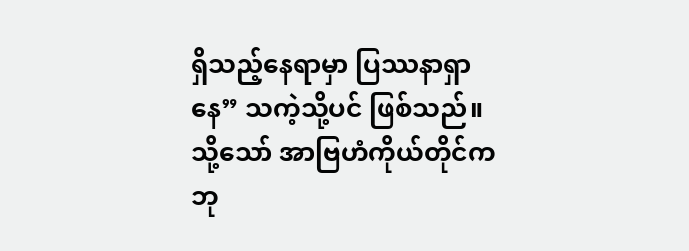ရှိသည့်နေရာမှာ ပြဿနာရှာနေ” သကဲ့သို့ပင် ဖြစ်သည်။ သို့သော် အာဗြဟံကိုယ်တိုင်က ဘု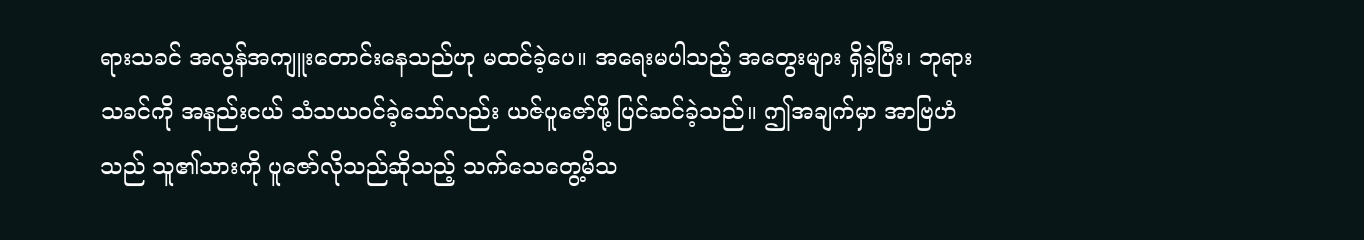ရားသခင် အလွန်အကျူးတောင်းနေသည်ဟု မထင်ခဲ့ပေ။ အရေးမပါသည့် အတွေးများ ရှိခဲ့ပြီး၊ ဘုရားသခင်ကို အနည်းငယ် သံသယဝင်ခဲ့သော်လည်း ယဇ်ပူဇော်ဖို့ ပြင်ဆင်ခဲ့သည်။ ဤအချက်မှာ အာဗြဟံသည် သူ၏သားကို ပူဇော်လိုသည်ဆိုသည့် သက်သေတွေ့မိသ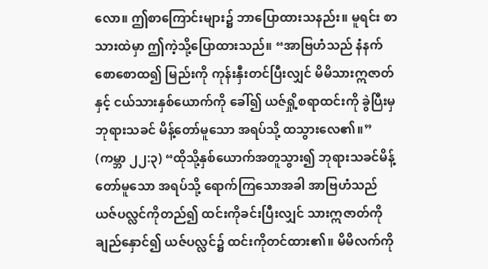လော။ ဤစာကြောင်းများ၌ ဘာပြောထားသနည်း။ မူရင်း စာသားထဲမှာ ဤကဲ့သို့ပြောထားသည်။ “အာဗြဟံသည် နံနက်စောစောထ၍ မြည်းကို ကုန်းနှီးတင်ပြီးလျှင် မိမိသားဣဇာတ်နှင့် ငယ်သားနှစ်ယောက်ကို ခေါ်၍ ယဇ်ရှို့စရာထင်းကို ခွဲပြီးမှ ဘုရားသခင် မိန့်တော်မူသော အရပ်သို့ ထသွားလေ၏။” (ကမ္ဘာ ၂၂:၃) “ထိုသို့နှစ်ယောက်အတူသွား၍ ဘုရားသခင်မိန့်တော်မူသော အရပ်သို့ ရောက်ကြသောအခါ အာဗြဟံသည် ယဇ်ပလ္လင်ကိုတည်၍ ထင်းကိုခင်းပြီးလျှင် သားဣဇာတ်ကိုချည်နှောင်၍ ယဇ်ပလ္လင်၌ ထင်းကိုတင်ထား၏။ မိမိလက်ကို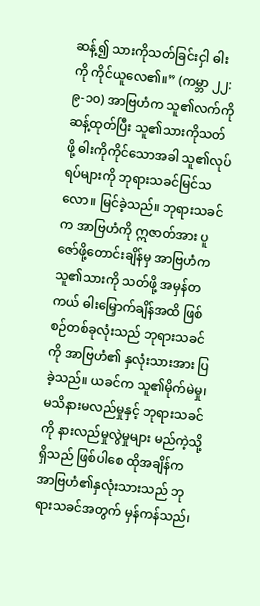ဆန့်၍ သားကိုသတ်ခြင်းငှါ ဓါးကို ကိုင်ယူလေ၏။” (ကမ္ဘာ ၂၂:၉-၁၀) အာဗြဟံက သူ၏လက်ကိုဆန့်ထုတ်ပြီး သူ၏သားကိုသတ်ဖို့ ဓါးကိုကိုင်သောအခါ သူ၏လုပ်ရပ်များကို ဘုရားသခင်မြင်သလော။ မြင်ခဲ့သည်။ ဘုရားသခင်က အာဗြဟံကို ဣဇာတ်အား ပူဇော်ဖို့တောင်းချိန်မှ အာဗြဟံက သူ၏သားကို သတ်ဖို့ အမှန်တကယ် ဓါးမြှောက်ချိန်အထိ ဖြစ်စဉ်တစ်ခုလုံးသည် ဘုရားသခင်ကို အာဗြဟံ၏ နှလုံးသားအား ပြခဲ့သည်။ ယခင်က သူ၏မိုက်မဲမှု၊ မသိနားမလည်မှုနှင့် ဘုရားသခင်ကို နားလည်မှုလွဲမှုများ မည်ကဲ့သို့ရှိသည် ဖြစ်ပါစေ ထိုအချိန်က အာဗြဟံ၏နှလုံးသားသည် ဘုရားသခင်အတွက် မှန်ကန်သည်၊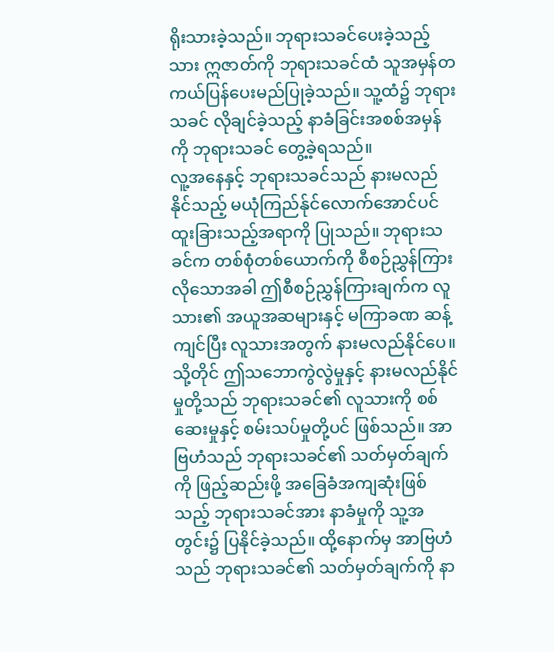ရိုးသားခဲ့သည်။ ဘုရားသခင်ပေးခဲ့သည့်သား ဣဇာတ်ကို ဘုရားသခင်ထံ သူအမှန်တကယ်ပြန်ပေးမည်ပြုခဲ့သည်။ သူ့ထံ၌ ဘုရားသခင် လိုချင်ခဲ့သည့် နာခံခြင်းအစစ်အမှန်ကို ဘုရားသခင် တွေ့ခဲ့ရသည်။
လူ့အနေနှင့် ဘုရားသခင်သည် နားမလည်နိုင်သည့် မယုံကြည်န်ုင်လောက်အောင်ပင် ထူးခြားသည့်အရာကို ပြုသည်။ ဘုရားသခင်က တစ်စုံတစ်ယောက်ကို စီစဉ်ညွှန်ကြားလိုသောအခါ ဤစီစဉ်ညွှန်ကြားချက်က လူသား၏ အယူအဆများနှင့် မကြာခဏ ဆန့်ကျင်ပြီး လူသားအတွက် နားမလည်နိုင်ပေ။ သို့တိုင် ဤသဘောကွဲလွဲမှုနှင့် နားမလည်နိုင်မှုတို့သည် ဘုရားသခင်၏ လူသားကို စစ်ဆေးမှုနှင့် စမ်းသပ်မှုတို့ပင် ဖြစ်သည်။ အာဗြဟံသည် ဘုရားသခင်၏ သတ်မှတ်ချက်ကို ဖြည့်ဆည်းဖို့ အခြေခံအကျဆုံးဖြစ်သည့် ဘုရားသခင်အား နာခံမှုကို သူ့အတွင်း၌ ပြနိုင်ခဲ့သည်။ ထို့နောက်မှ အာဗြဟံသည် ဘုရားသခင်၏ သတ်မှတ်ချက်ကို နာ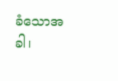ခံသောအခါ၊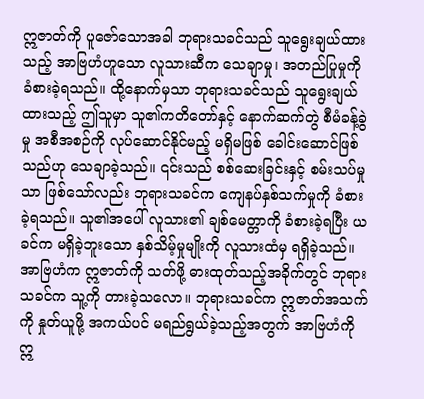ဣဇာတ်ကို ပူဇော်သောအခါ ဘုရားသခင်သည် သူရွေးချယ်ထားသည့် အာဗြဟံဟူသော လူသားဆီက သေချာမှု၊ အတည်ပြုမှုကို ခံစားခဲ့ရသည်။ ထို့နောက်မှသာ ဘုရားသခင်သည် သူရွေးချယ်ထားသည့် ဤသူမှာ သူ၏ကတိတော်နှင့် နောက်ဆက်တွဲ စီမံခန့်ခွဲမှု အစီအစဉ်ကို လုပ်ဆောင်နိုင်မည့် မရှိမဖြစ် ခေါင်းဆောင်ဖြစ်သည်ဟု သေချာခဲ့သည်။ ၎င်းသည် စစ်ဆေးခြင်းနှင့် စမ်းသပ်မှုသာ ဖြစ်သော်လည်း ဘုရားသခင်က ကျေနပ်နှစ်သက်မှုကို ခံစားခဲ့ရသည်။ သူ၏အပေါ် လူသား၏ ချစ်မေတ္တာကို ခံစားခဲ့ရပြီး ယခင်က မရှိခဲ့ဘူးသော နှစ်သိမ့်မှုမျိုးကို လူသားထံမှ ရရှိခဲ့သည်။ အာဗြဟံက ဣဇာတ်ကို သတ်ဖို့ ဓားထုတ်သည့်အခိုက်တွင် ဘုရားသခင်က သူ့ကို တားခဲ့သလော။ ဘုရားသခင်က ဣဇာတ်အသက်ကို နှုတ်ယူဖို့ အကယ်ပင် မရည်ရွယ်ခဲ့သည့်အတွက် အာဗြဟံကို ဣ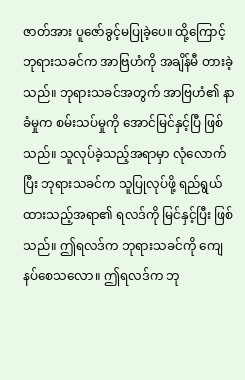ဇာတ်အား ပူဇော်ခွင့်မပြုခဲ့ပေ။ ထို့ကြောင့် ဘုရားသခင်က အာဗြဟံကို အချိန်မီ တားခဲ့သည်။ ဘုရားသခင်အတွက် အာဗြဟံ၏ နာခံမှုက စမ်းသပ်မှုကို အောင်မြင်နှင့်ပြီ ဖြစ်သည်။ သူလုပ်ခဲ့သည့်အရာမှာ လုံလောက်ပြီး ဘုရားသခင်က သူပြုလုပ်ဖို့ ရည်ရွယ်ထားသည့်အရာ၏ ရလဒ်ကို မြင်နှင့်ပြီး ဖြစ်သည်။ ဤရလဒ်က ဘုရားသခင်ကို ကျေနပ်စေသလော။ ဤရလဒ်က ဘု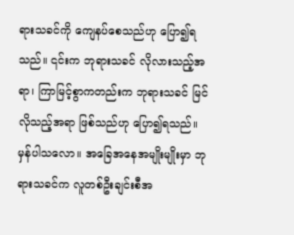ရားသခင်ကို ကျေနပ်စေသည်ဟု ပြော၍ရသည်။ ၎င်းက ဘုရားသခင် လိုလားသည့်အရာ၊ ကြာမြင့်စွာကတည်းက ဘုရားသခင် မြင်လိုသည့်အရာ ဖြစ်သည်ဟု ပြော၍ရသည်။ မှန်ပါသလော။ အခြေအနေအမျိုးမျိုးမှာ ဘုရားသခင်က လူတစ်ဦးချင်းစီအ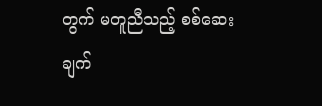တွက် မတူညီသည့် စစ်ဆေးချက်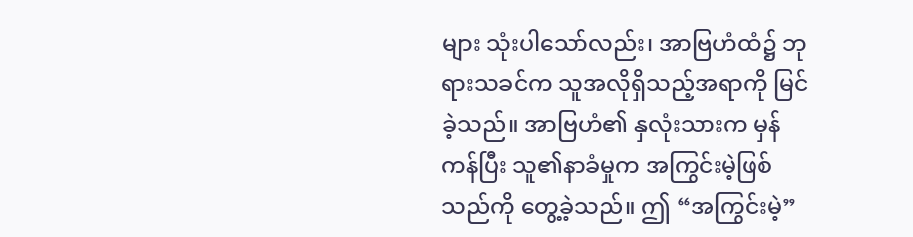များ သုံးပါသော်လည်း၊ အာဗြဟံထံ၌ ဘုရားသခင်က သူအလိုရှိသည့်အရာကို မြင်ခဲ့သည်။ အာဗြဟံ၏ နှလုံးသားက မှန်ကန်ပြီး သူ၏နာခံမှုက အကြွင်းမဲ့ဖြစ်သည်ကို တွေ့ခဲ့သည်။ ဤ “အကြွင်းမဲ့”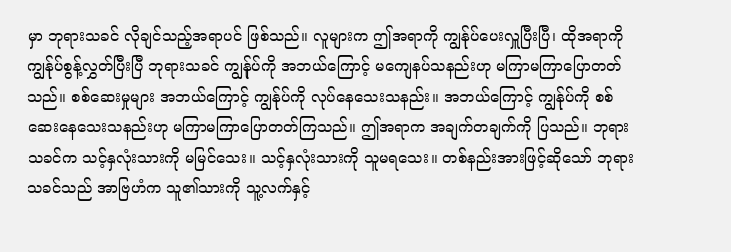မှာ ဘုရားသခင် လိုချင်သည့်အရာပင် ဖြစ်သည်။ လူများက ဤအရာကို ကျွန်ုပ်ပေးလှူပြီးပြီ၊ ထိုအရာကို ကျွန်ုပ်စွန့်လွှတ်ပြီးပြီ ဘုရားသခင် ကျွန်ုပ်ကို အဘယ်ကြောင့် မကျေနပ်သနည်းဟု မကြာမကြာပြောတတ်သည်။ စစ်ဆေးမှုများ အဘယ်ကြောင့် ကျွန်ုပ်ကို လုပ်နေသေးသနည်း။ အဘယ်ကြောင့် ကျွန်ုပ်ကို စစ်ဆေးနေသေးသနည်းဟု မကြာမကြာပြောတတ်ကြသည်။ ဤအရာက အချက်တချက်ကို ပြသည်။ ဘုရားသခင်က သင့်နှလုံးသားကို မမြင်သေး။ သင့်နှလုံးသားကို သူမရသေး။ တစ်နည်းအားဖြင့်ဆိုသော် ဘုရားသခင်သည် အာဗြဟံက သူ၏သားကို သူ့လက်နှင့်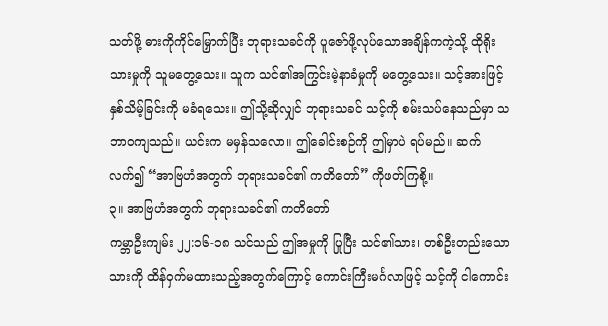သတ်ဖို့ ဓားကိုကိုင်မြှောက်ပြီး ဘုရားသခင်ကို ပူဇော်ဖို့လုပ်သောအချိန်ကကဲ့သို့ ထိုရိုးသားမှုကို သူမတွေ့သေး။ သူက သင်၏အကြွင်းမဲ့နာခံမှုကို မတွေ့သေး။ သင့်အားဖြင့် နှစ်သိမ့်ခြင်းကို မခံရသေး။ ဤသို့ဆိုလျှင် ဘုရားသခင် သင့်ကို စမ်းသပ်နေသည်မှာ သဘာဝကျသည်။ ယင်းက မမှန်သလော။ ဤခေါင်းစဉ်ကို ဤမှာပဲ ရပ်မည်။ ဆက်လက်၍ “အာဗြဟံအတွက် ဘုရားသခင်၏ ကတိတော်” ကိုဖတ်ကြစို့။
၃။ အာဗြဟံအတွက် ဘုရားသခင်၏ ကတိတော်
ကမ္ဘာဦးကျမ်း ၂၂:၁၆-၁၈ သင်သည် ဤအမှုကို ပြုပြီး သင်၏သား၊ တစ်ဦးတည်းသောသားကို ထိန်ဝှက်မထားသည့်အတွက်ကြောင့် ကောင်းကြီးမင်္ဂလာဖြင့် သင့်ကို ငါကောင်း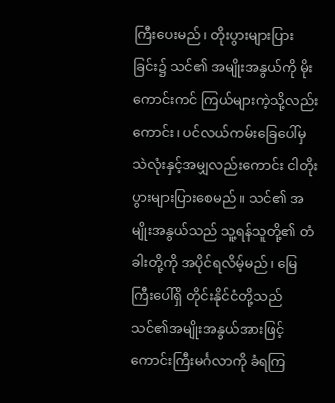ကြီးပေးမည်၊ တိုးပွားများပြားခြင်း၌ သင်၏ အမျိုးအနွယ်ကို မိုးကောင်းကင် ကြယ်များကဲ့သို့လည်းကောင်း၊ ပင်လယ်ကမ်းခြေပေါ်မှ သဲလုံးနှင့်အမျှလည်းကောင်း ငါတိုးပွားများပြားစေမည်။ သင်၏ အမျိုးအနွယ်သည် သူ့ရန်သူတို့၏ တံခါးတို့ကို အပိုင်ရလိမ့်မည်၊ မြေကြီးပေါ်ရှိ တိုင်းနိုင်ငံတို့သည် သင်၏အမျိုးအနွယ်အားဖြင့် ကောင်းကြီးမင်္ဂလာကို ခံရကြ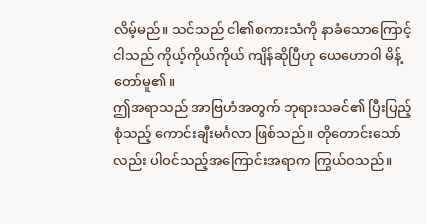လိမ့်မည်။ သင်သည် ငါ၏စကားသံကို နာခံသောကြောင့် ငါသည် ကိုယ့်ကိုယ်ကိုယ် ကျိန်ဆိုပြီဟု ယေဟောဝါ မိန့်တော်မူ၏။
ဤအရာသည် အာဗြဟံအတွက် ဘုရားသခင်၏ ပြီးပြည့်စုံသည့် ကောင်းချီးမင်္ဂလာ ဖြစ်သည်။ တိုတောင်းသော်လည်း ပါဝင်သည့်အကြောင်းအရာက ကြွယ်ဝသည်။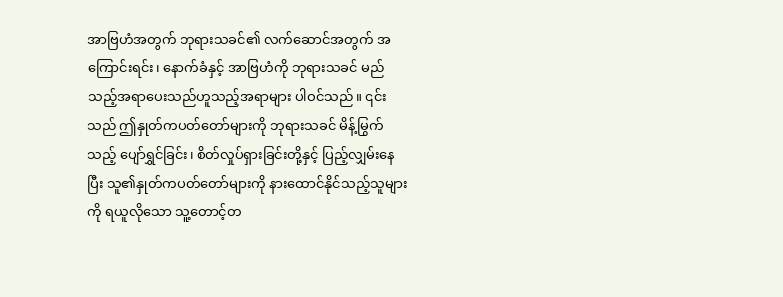အာဗြဟံအတွက် ဘုရားသခင်၏ လက်ဆောင်အတွက် အကြောင်းရင်း၊ နောက်ခံနှင့် အာဗြဟံကို ဘုရားသခင် မည်သည့်အရာပေးသည်ဟူသည့်အရာများ ပါဝင်သည်။ ၎င်းသည် ဤနှုတ်ကပတ်တော်များကို ဘုရားသခင် မိန့်မြွက်သည့် ပျော်ရွှင်ခြင်း၊ စိတ်လှုပ်ရှားခြင်းတို့နှင့် ပြည့်လျှမ်းနေပြီး သူ၏နှုတ်ကပတ်တော်များကို နားထောင်နိုင်သည့်သူများကို ရယူလိုသော သူ့တောင့်တ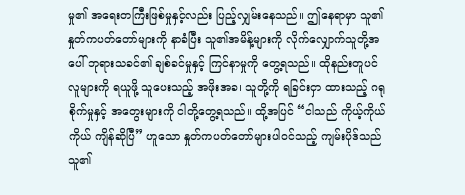မှု၏ အရေးတကြီးဖြစ်မှုနှင့်လည်း ပြည့်လျှမ်းနေသည်။ ဤနေရာမှာ သူ၏နှုတ်ကပတ်တော်များကို နာခံပြီး သူ၏အမိန့်များကို လိုက်လျှောက်သူတို့အပေါ် ဘုရားသခင်၏ ချစ်ခင်မှုနှင့် ကြင်နာမှုကို တွေ့ရသည်။ ထိုနည်းတူပင် လူများကို ရယူဖို့ သူပေးသည့် အဖိုးအခ၊ သူတို့ကို ရခြင်းငှာ ထားသည့် ဂရုစိုက်မှုနှင့် အတွေးများကို ငါတို့တွေ့ရသည်။ ထို့အပြင် “ငါသည် ကိုယ့်ကိုယ်ကိုယ် ကျိန်ဆိုပြီ” ဟူသော နှုတ်ကပတ်တော်များပါဝင်သည့် ကျမ်းပိုဒ်သည် သူ၏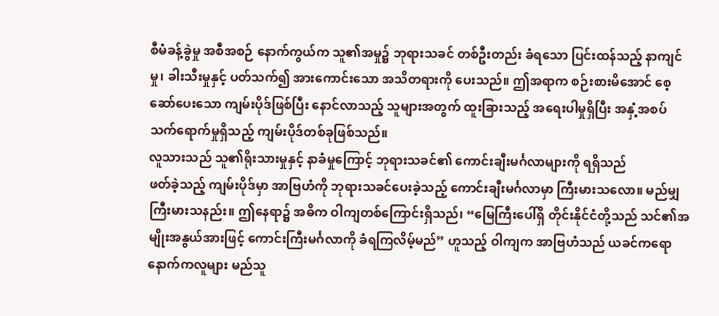စီမံခန့်ခွဲမှု အစီအစဉ် နောက်ကွယ်က သူ၏အမှု၌ ဘုရားသခင် တစ်ဦးတည်း ခံရသော ပြင်းထန်သည့် နာကျင်မှု၊ ခါးသီးမှုနှင့် ပတ်သက်၍ အားကောင်းသော အသိတရားကို ပေးသည်။ ဤအရာက စဉ်းစားမိအောင် စေ့ဆော်ပေးသော ကျမ်းပိုဒ်ဖြစ်ပြီး နောင်လာသည့် သူများအတွက် ထူးခြားသည့် အရေးပါမှုရှိပြီး အနှံ့အစပ် သက်ရောက်မှုရှိသည့် ကျမ်းပိုဒ်တစ်ခုဖြစ်သည်။
လူသားသည် သူ၏ရိုးသားမှုနှင့် နာခံမှုကြောင့် ဘုရားသခင်၏ ကောင်းချီးမင်္ဂလာများကို ရရှိသည်
ဖတ်ခဲ့သည့် ကျမ်းပိုဒ်မှာ အာဗြဟံကို ဘုရားသခင်ပေးခဲ့သည့် ကောင်းချီးမင်္ဂလာမှာ ကြီးမားသလော။ မည်မျှကြီးမားသနည်း။ ဤနေရာ၌ အဓိက ဝါကျတစ်ကြောင်းရှိသည်၊ “မြေကြီးပေါ်ရှိ တိုင်းနိုင်ငံတို့သည် သင်၏အမျိုးအနွယ်အားဖြင့် ကောင်းကြီးမင်္ဂလာကို ခံရကြလိမ့်မည်” ဟူသည့် ဝါကျက အာဗြဟံသည် ယခင်ကရော နောက်ကလူများ မည်သူ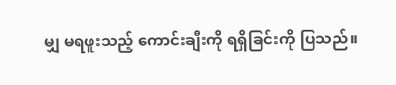မျှ မရဖူးသည့် ကောင်းချီးကို ရရှိခြင်းကို ပြသည်။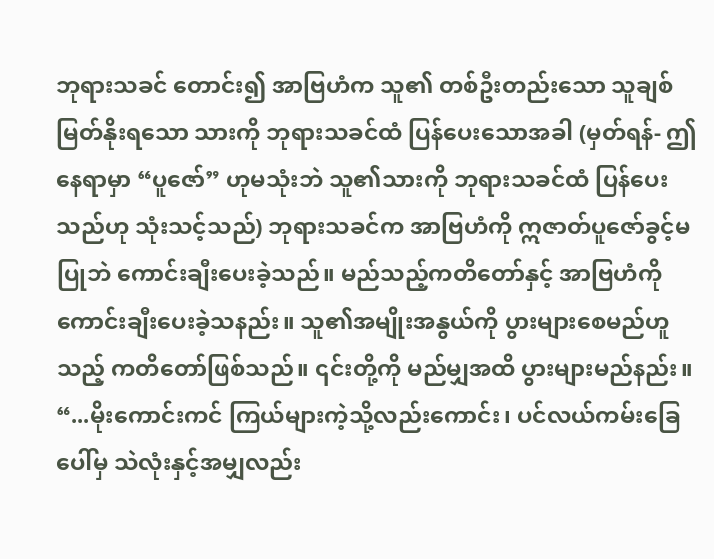ဘုရားသခင် တောင်း၍ အာဗြဟံက သူ၏ တစ်ဦးတည်းသော သူချစ်မြတ်နိုးရသော သားကို ဘုရားသခင်ထံ ပြန်ပေးသောအခါ (မှတ်ရန်- ဤနေရာမှာ “ပူဇော်” ဟုမသုံးဘဲ သူ၏သားကို ဘုရားသခင်ထံ ပြန်ပေးသည်ဟု သုံးသင့်သည်) ဘုရားသခင်က အာဗြဟံကို ဣဇာတ်ပူဇော်ခွင့်မပြုဘဲ ကောင်းချီးပေးခဲ့သည်။ မည်သည့်ကတိတော်နှင့် အာဗြဟံကို ကောင်းချီးပေးခဲ့သနည်း။ သူ၏အမျိုးအနွယ်ကို ပွားများစေမည်ဟူသည့် ကတိတော်ဖြစ်သည်။ ၎င်းတို့ကို မည်မျှအထိ ပွားများမည်နည်း။ “...မိုးကောင်းကင် ကြယ်များကဲ့သို့လည်းကောင်း၊ ပင်လယ်ကမ်းခြေပေါ်မှ သဲလုံးနှင့်အမျှလည်း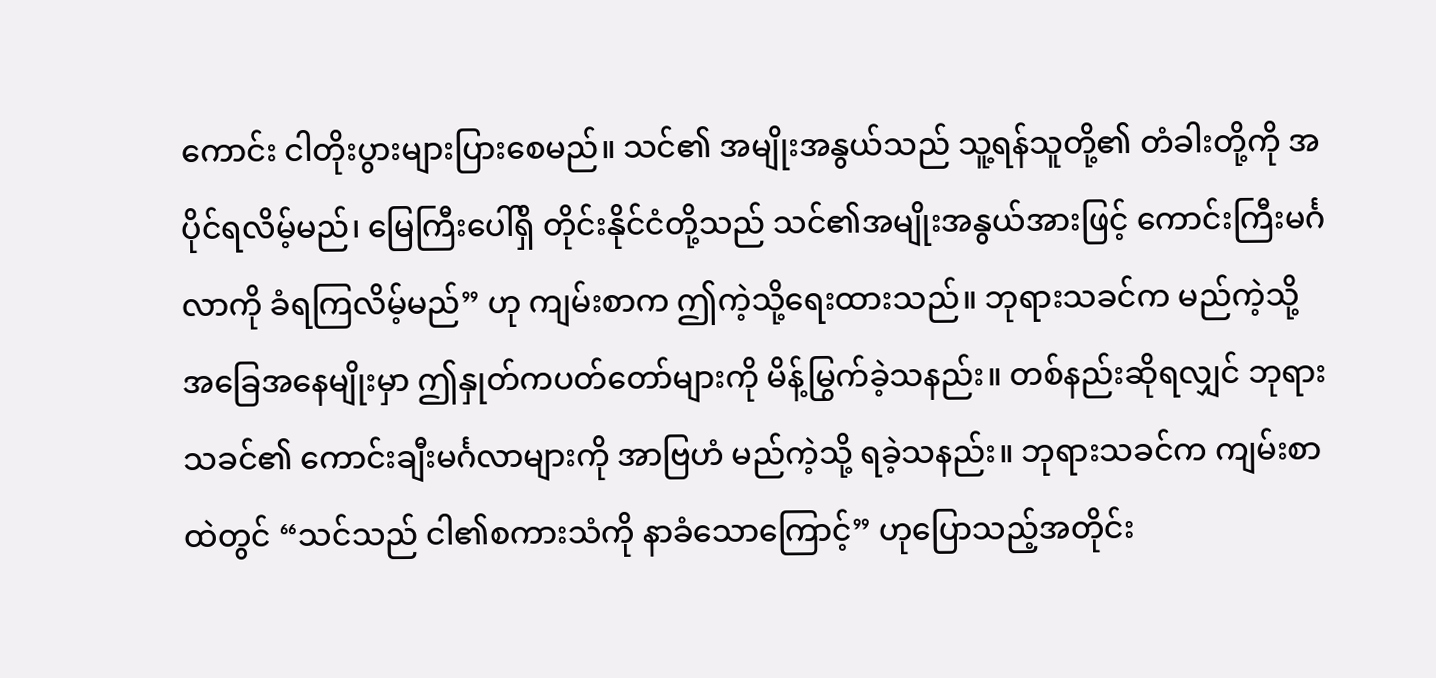ကောင်း ငါတိုးပွားများပြားစေမည်။ သင်၏ အမျိုးအနွယ်သည် သူ့ရန်သူတို့၏ တံခါးတို့ကို အပိုင်ရလိမ့်မည်၊ မြေကြီးပေါ်ရှိ တိုင်းနိုင်ငံတို့သည် သင်၏အမျိုးအနွယ်အားဖြင့် ကောင်းကြီးမင်္ဂလာကို ခံရကြလိမ့်မည်” ဟု ကျမ်းစာက ဤကဲ့သို့ရေးထားသည်။ ဘုရားသခင်က မည်ကဲ့သို့ အခြေအနေမျိုးမှာ ဤနှုတ်ကပတ်တော်များကို မိန့်မြွက်ခဲ့သနည်း။ တစ်နည်းဆိုရလျှင် ဘုရားသခင်၏ ကောင်းချီးမင်္ဂလာများကို အာဗြဟံ မည်ကဲ့သို့ ရခဲ့သနည်း။ ဘုရားသခင်က ကျမ်းစာထဲတွင် “သင်သည် ငါ၏စကားသံကို နာခံသောကြောင့်” ဟုပြောသည့်အတိုင်း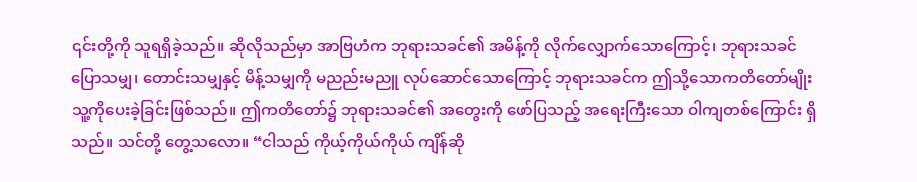၎င်းတို့ကို သူရရှိခဲ့သည်။ ဆိုလိုသည်မှာ အာဗြဟံက ဘုရားသခင်၏ အမိန့်ကို လိုက်လျှောက်သောကြောင့်၊ ဘုရားသခင် ပြောသမျှ၊ တောင်းသမျှနှင့် မိန့်သမျှကို မညည်းမညူ လုပ်ဆောင်သောကြောင့် ဘုရားသခင်က ဤသို့သောကတိတော်မျိုး သူ့ကိုပေးခဲ့ခြင်းဖြစ်သည်။ ဤကတိတော်၌ ဘုရားသခင်၏ အတွေးကို ဖော်ပြသည့် အရေးကြီးသော ဝါကျတစ်ကြောင်း ရှိသည်။ သင်တို့ တွေ့သလော။ “ငါသည် ကိုယ့်ကိုယ်ကိုယ် ကျိန်ဆို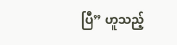ပြီ” ဟူသည့်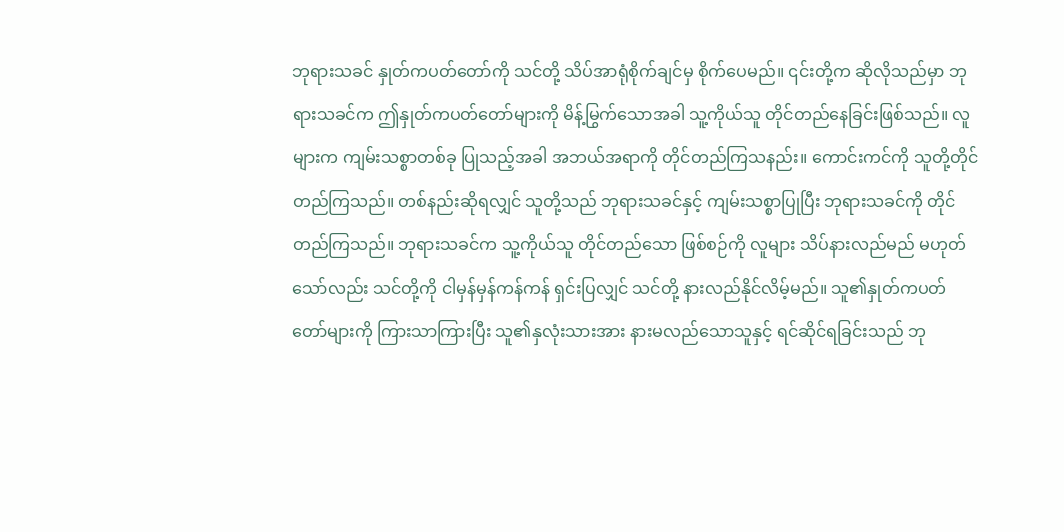ဘုရားသခင် နှုတ်ကပတ်တော်ကို သင်တို့ သိပ်အာရုံစိုက်ချင်မှ စိုက်ပေမည်။ ၎င်းတို့က ဆိုလိုသည်မှာ ဘုရားသခင်က ဤနှုတ်ကပတ်တော်များကို မိန့်မြွက်သောအခါ သူ့ကိုယ်သူ တိုင်တည်နေခြင်းဖြစ်သည်။ လူများက ကျမ်းသစ္စာတစ်ခု ပြုသည့်အခါ အဘယ်အရာကို တိုင်တည်ကြသနည်း။ ကောင်းကင်ကို သူတို့တိုင်တည်ကြသည်။ တစ်နည်းဆိုရလျှင် သူတို့သည် ဘုရားသခင်နှင့် ကျမ်းသစ္စာပြုပြီး ဘုရားသခင်ကို တိုင်တည်ကြသည်။ ဘုရားသခင်က သူ့ကိုယ်သူ တိုင်တည်သော ဖြစ်စဉ်ကို လူများ သိပ်နားလည်မည် မဟုတ်သော်လည်း သင်တို့ကို ငါမှန်မှန်ကန်ကန် ရှင်းပြလျှင် သင်တို့ နားလည်နိုင်လိမ့်မည်။ သူ၏နှုတ်ကပတ်တော်များကို ကြားသာကြားပြီး သူ၏နှလုံးသားအား နားမလည်သောသူနှင့် ရင်ဆိုင်ရခြင်းသည် ဘု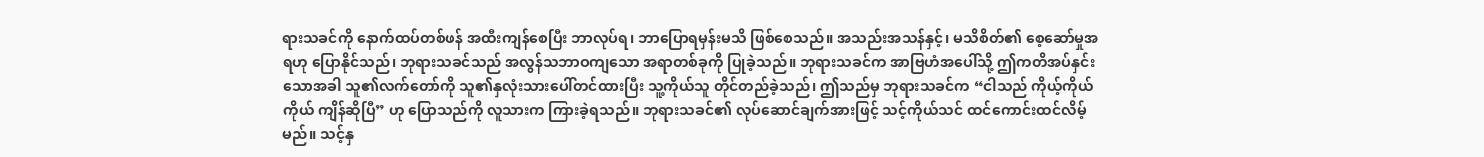ရားသခင်ကို နောက်ထပ်တစ်ဖန် အထီးကျန်စေပြီး ဘာလုပ်ရ၊ ဘာပြောရမှန်းမသိ ဖြစ်စေသည်။ အသည်းအသန်နှင့်၊ မသိစိတ်၏ စေ့ဆော်မှုအရဟု ပြောနိုင်သည်၊ ဘုရားသခင်သည် အလွန်သဘာဝကျသော အရာတစ်ခုကို ပြုခဲ့သည်။ ဘုရားသခင်က အာဗြဟံအပေါ်သို့ ဤကတိအပ်နှင်းသောအခါ သူ၏လက်တော်ကို သူ၏နှလုံးသားပေါ်တင်ထားပြီး သူ့ကိုယ်သူ တိုင်တည်ခဲ့သည်၊ ဤသည်မှ ဘုရားသခင်က “ငါသည် ကိုယ့်ကိုယ်ကိုယ် ကျိန်ဆိုပြီ” ဟု ပြောသည်ကို လူသားက ကြားခဲ့ရသည်။ ဘုရားသခင်၏ လုပ်ဆောင်ချက်အားဖြင့် သင့်ကိုယ်သင် ထင်ကောင်းထင်လိမ့်မည်။ သင့်နှ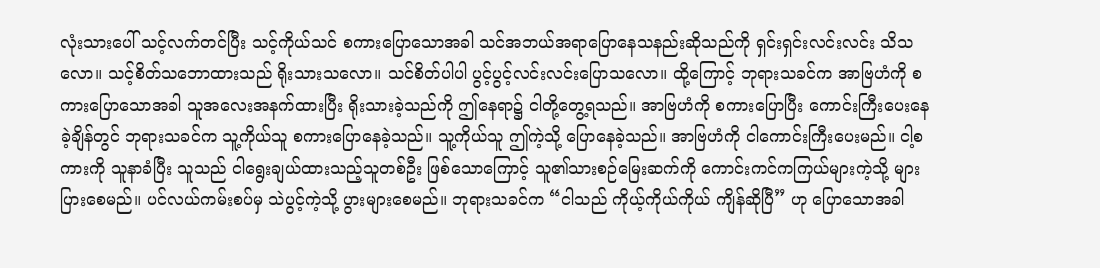လုံးသားပေါ် သင့်လက်တင်ပြီး သင့်ကိုယ်သင် စကားပြောသောအခါ သင်အဘယ်အရာပြောနေသနည်းဆိုသည်ကို ရှင်းရှင်းလင်းလင်း သိသလော။ သင့်စိတ်သဘောထားသည် ရိုးသားသလော။ သင်စိတ်ပါပါ ပွင့်ပွင့်လင်းလင်းပြောသလော။ ထို့ကြောင့် ဘုရားသခင်က အာဗြဟံကို စကားပြောသောအခါ သူအလေးအနက်ထားပြီး ရိုးသားခဲ့သည်ကို ဤနေရာ၌ ငါတို့တွေ့ရသည်။ အာဗြဟံကို စကားပြောပြီး ကောင်းကြီးပေးနေခဲ့ချိန်တွင် ဘုရားသခင်က သူ့ကိုယ်သူ စကားပြောနေခဲ့သည်။ သူ့ကိုယ်သူ ဤကဲ့သို့ ပြောနေခဲ့သည်။ အာဗြဟံကို ငါကောင်းကြီးပေးမည်။ ငါ့စကားကို သူနာခံပြီး သူသည် ငါရွေးချယ်ထားသည့်သူတစ်ဦး ဖြစ်သောကြောင့် သူ၏သားစဉ်မြေးဆက်ကို ကောင်းကင်ကကြယ်များကဲ့သို့ များပြားစေမည်။ ပင်လယ်ကမ်းစပ်မှ သဲပွင့်ကဲ့သို့ ပွားများစေမည်။ ဘုရားသခင်က “ငါသည် ကိုယ့်ကိုယ်ကိုယ် ကျိန်ဆိုပြီ” ဟု ပြောသောအခါ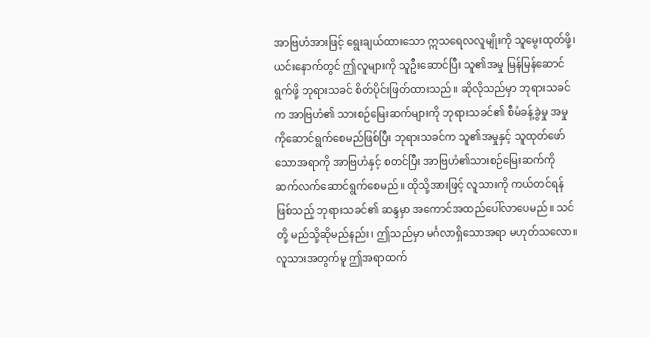အာဗြဟံအားဖြင့် ရွေးချယ်ထားသော ဣသရေလလူမျိုးကို သူမွေးထုတ်ဖို့၊ ယင်းနောက်တွင် ဤလူများကို သူဦးဆောင်ပြီး သူ၏အမှု မြန်မြန်ဆောင်ရွက်ဖို့ ဘုရားသခင် စိတ်ပိုင်းဖြတ်ထားသည်။ ဆိုလိုသည်မှာ ဘုရားသခင်က အာဗြဟံ၏ သားစဉ်မြေးဆက်များကို ဘုရားသခင်၏ စီမံခန့်ခွဲမှု အမှုကိုဆောင်ရွက်စေမည်ဖြစ်ပြီး ဘုရားသခင်က သူ၏အမှုနှင့် သူထုတ်ဖော်သောအရာကို အာဗြဟံနှင့် စတင်ပြီး အာဗြဟံ၏သားစဉ်မြေးဆက်ကို ဆက်လက်ဆောင်ရွက်စေမည်။ ထိုသို့အားဖြင့် လူသားကို ကယ်တင်ရန်ဖြစ်သည့် ဘုရားသခင်၏ ဆန္ဒမှာ အကောင်အထည်ပေါ်လာပေမည်။ သင်တို့ မည်သို့ဆိုမည်နည်း၊ ဤသည်မှာ မင်္ဂလာရှိသောအရာ မဟုတ်သလော။ လူသားအတွက်မူ ဤအရာထက်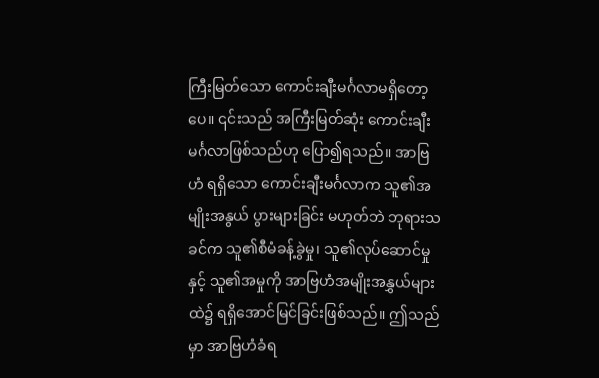ကြီးမြတ်သော ကောင်းချီးမင်္ဂလာမရှိတော့ပေ။ ၎င်းသည် အကြီးမြတ်ဆုံး ကောင်းချီးမင်္ဂလာဖြစ်သည်ဟု ပြော၍ရသည်။ အာဗြဟံ ရရှိသော ကောင်းချီးမင်္ဂလာက သူ၏အမျိုးအနွယ် ပွားများခြင်း မဟုတ်ဘဲ ဘုရားသခင်က သူ၏စီမံခန့်ခွဲမှု၊ သူ၏လုပ်ဆောင်မှုနှင့် သူ၏အမှုကို အာဗြဟံအမျိုးအနွှယ်များထဲ၌ ရရှိအောင်မြင်ခြင်းဖြစ်သည်။ ဤသည်မှာ အာဗြဟံခံရ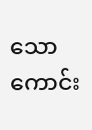သော ကောင်း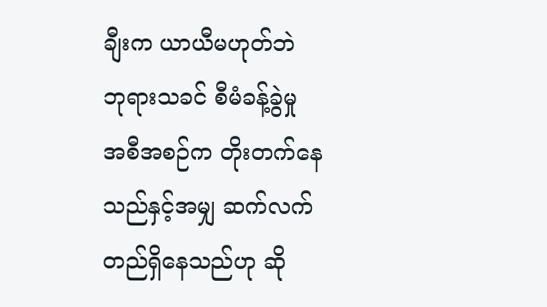ချီးက ယာယီမဟုတ်ဘဲ ဘုရားသခင် စီမံခန့်ခွဲမှု အစီအစဉ်က တိုးတက်နေသည်နှင့်အမျှ ဆက်လက်တည်ရှိနေသည်ဟု ဆို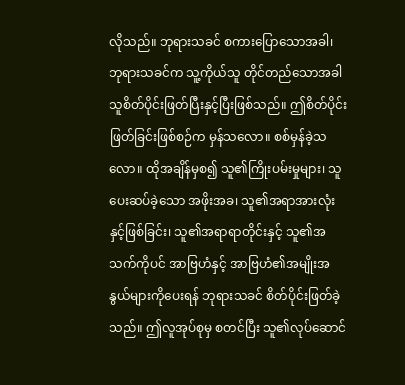လိုသည်။ ဘုရားသခင် စကားပြောသောအခါ၊ ဘုရားသခင်က သူ့ကိုယ်သူ တိုင်တည်သောအခါ သူစိတ်ပိုင်းဖြတ်ပြီးနှင့်ပြီးဖြစ်သည်။ ဤစိတ်ပိုင်းဖြတ်ခြင်းဖြစ်စဉ်က မှန်သလော။ စစ်မှန်ခဲ့သလော။ ထိုအချိန်မှစ၍ သူ၏ကြိုးပမ်းမှုများ၊ သူပေးဆပ်ခဲ့သော အဖိုးအခ၊ သူ၏အရာအားလုံးနှင့်ဖြစ်ခြင်း၊ သူ၏အရာရာတိုင်းနှင့် သူ၏အသက်ကိုပင် အာဗြဟံနှင့် အာဗြဟံ၏အမျိုးအနွယ်များကိုပေးရန် ဘုရားသခင် စိတ်ပိုင်းဖြတ်ခဲ့သည်။ ဤလူအုပ်စုမှ စတင်ပြီး သူ၏လုပ်ဆောင်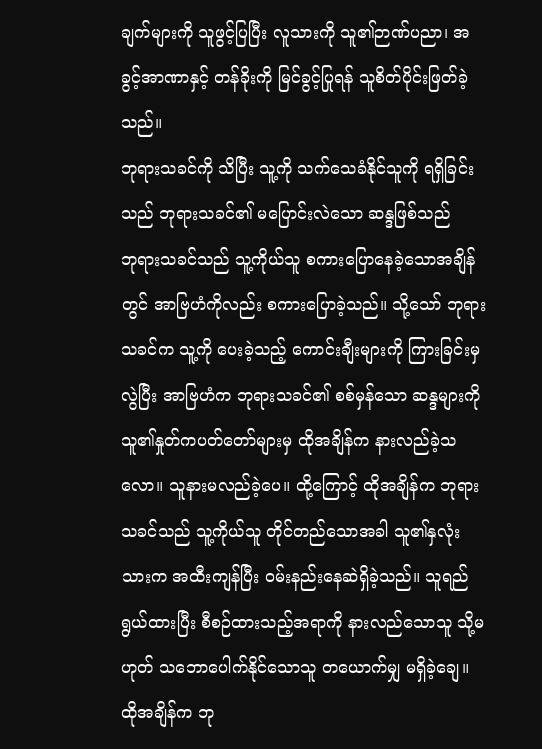ချက်များကို သူဖွင့်ပြပြီး လူသားကို သူ၏ဉာဏ်ပညာ၊ အခွင့်အာဏာနှင့် တန်ခိုးကို မြင်ခွင့်ပြုရန် သူစိတ်ပိုင်းဖြတ်ခဲ့သည်။
ဘုရားသခင်ကို သိပြီး သူ့ကို သက်သေခံနိုင်သူကို ရရှိခြင်းသည် ဘုရားသခင်၏ မပြောင်းလဲသော ဆန္ဒဖြစ်သည်
ဘုရားသခင်သည် သူ့ကိုယ်သူ စကားပြောနေခဲ့သောအချိန်တွင် အာဗြဟံကိုလည်း စကားပြောခဲ့သည်။ သို့သော် ဘုရားသခင်က သူ့ကို ပေးခဲ့သည့် ကောင်းချီးများကို ကြားခြင်းမှလွဲပြီး အာဗြဟံက ဘုရားသခင်၏ စစ်မှန်သော ဆန္ဒများကို သူ၏နှုတ်ကပတ်တော်များမှ ထိုအချိန်က နားလည်ခဲ့သလော။ သူနားမလည်ခဲ့ပေ။ ထို့ကြောင့် ထိုအချိန်က ဘုရားသခင်သည် သူ့ကိုယ်သူ တိုင်တည်သောအခါ သူ၏နှလုံးသားက အထီးကျန်ပြီး ဝမ်းနည်းနေဆဲရှိခဲ့သည်။ သူရည်ရွယ်ထားပြီး စီစဉ်ထားသည့်အရာကို နားလည်သောသူ သို့မဟုတ် သဘောပေါက်နိုင်သောသူ တယောက်မျှ မရှိခဲ့ချေ။ ထိုအချိန်က ဘု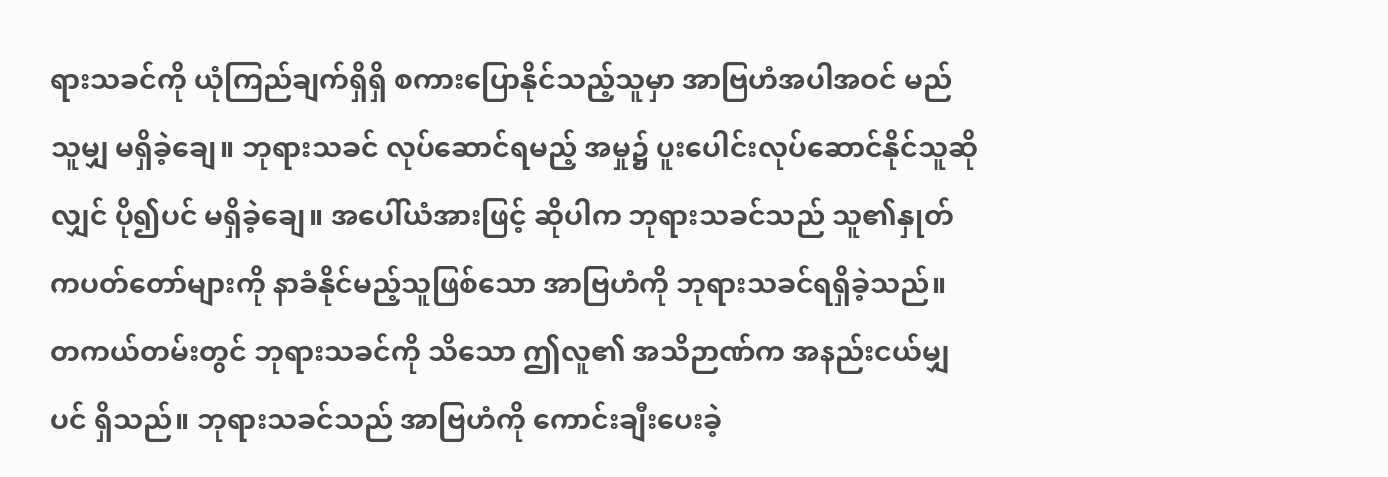ရားသခင်ကို ယုံကြည်ချက်ရှိရှိ စကားပြောနိုင်သည့်သူမှာ အာဗြဟံအပါအဝင် မည်သူမျှ မရှိခဲ့ချေ။ ဘုရားသခင် လုပ်ဆောင်ရမည့် အမှု၌ ပူးပေါင်းလုပ်ဆောင်နိုင်သူဆိုလျှင် ပို၍ပင် မရှိခဲ့ချေ။ အပေါ်ယံအားဖြင့် ဆိုပါက ဘုရားသခင်သည် သူ၏နှုတ်ကပတ်တော်များကို နာခံနိုင်မည့်သူဖြစ်သော အာဗြဟံကို ဘုရားသခင်ရရှိခဲ့သည်။ တကယ်တမ်းတွင် ဘုရားသခင်ကို သိသော ဤလူ၏ အသိဉာဏ်က အနည်းငယ်မျှပင် ရှိသည်။ ဘုရားသခင်သည် အာဗြဟံကို ကောင်းချီးပေးခဲ့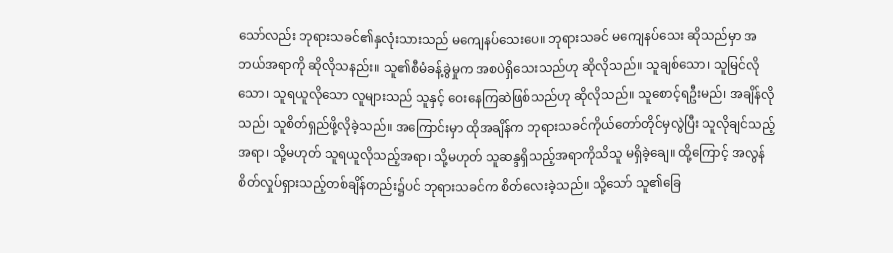သော်လည်း ဘုရားသခင်၏နှလုံးသားသည် မကျေနပ်သေးပေ။ ဘုရားသခင် မကျေနပ်သေး ဆိုသည်မှာ အဘယ်အရာကို ဆိုလိုသနည်း။ သူ၏စီမံခန့်ခွဲမှုက အစပဲရှိသေးသည်ဟု ဆိုလိုသည်။ သူချစ်သော၊ သူမြင်လိုသော၊ သူရယူလိုသော လူများသည် သူနှင့် ဝေးနေကြဆဲဖြစ်သည်ဟု ဆိုလိုသည်။ သူစောင့်ရဦးမည်၊ အချိန်လိုသည်၊ သူစိတ်ရှည်ဖို့လိုခဲ့သည်။ အကြောင်းမှာ ထိုအချိန်က ဘုရားသခင်ကိုယ်တော်တိုင်မှလွဲပြီး သူလိုချင်သည့်အရာ၊ သို့မဟုတ် သူရယူလိုသည့်အရာ၊ သို့မဟုတ် သူဆန္ဒရှိသည့်အရာကိုသိသူ မရှိခဲ့ချေ။ ထို့ကြောင့် အလွန်စိတ်လှုပ်ရှားသည့်တစ်ချိန်တည်း၌ပင် ဘုရားသခင်က စိတ်လေးခဲ့သည်။ သို့သော် သူ၏ခြေ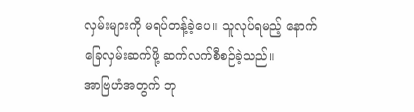လှမ်းများကို မရပ်တန့်ခဲ့ပေ။ သူလုပ်ရမည့် နောက်ခြေလှမ်းဆက်ဖို့ ဆက်လက်စီစဉ်ခဲ့သည်။
အာဗြဟံအတွက် ဘု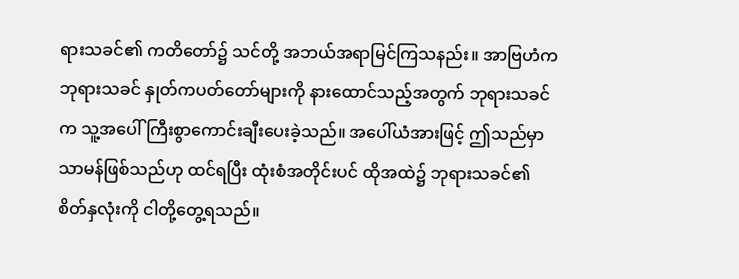ရားသခင်၏ ကတိတော်၌ သင်တို့ အဘယ်အရာမြင်ကြသနည်း။ အာဗြဟံက ဘုရားသခင် နှုတ်ကပတ်တော်များကို နားထောင်သည့်အတွက် ဘုရားသခင်က သူ့အပေါ် ကြီးစွာကောင်းချီးပေးခဲ့သည်။ အပေါ်ယံအားဖြင့် ဤသည်မှာ သာမန်ဖြစ်သည်ဟု ထင်ရပြီး ထုံးစံအတိုင်းပင် ထိုအထဲ၌ ဘုရားသခင်၏စိတ်နှလုံးကို ငါတို့တွေ့ရသည်။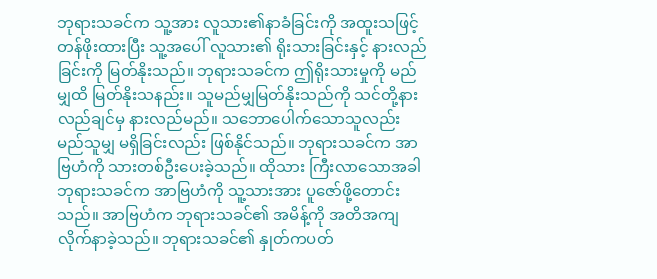ဘုရားသခင်က သူ့အား လူသား၏နာခံခြင်းကို အထူးသဖြင့်တန်ဖိုးထားပြီး သူ့အပေါ် လူသား၏ ရိုးသားခြင်းနှင့် နားလည်ခြင်းကို မြတ်နိုးသည်။ ဘုရားသခင်က ဤရိုးသားမှုကို မည်မျှထိ မြတ်နိုးသနည်း။ သူမည်မျှမြတ်နိုးသည်ကို သင်တို့နားလည်ချင်မှ နားလည်မည်။ သဘောပေါက်သောသူလည်း မည်သူမျှ မရှိခြင်းလည်း ဖြစ်နိုင်သည်။ ဘုရားသခင်က အာဗြဟံကို သားတစ်ဦးပေးခဲ့သည်။ ထိုသား ကြီးလာသောအခါ ဘုရားသခင်က အာဗြဟံကို သူ့သားအား ပူဇော်ဖို့တောင်းသည်။ အာဗြဟံက ဘုရားသခင်၏ အမိန့်ကို အတိအကျ လိုက်နာခဲ့သည်။ ဘုရားသခင်၏ နှုတ်ကပတ်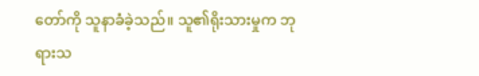တော်ကို သူနာခံခဲ့သည်။ သူ၏ရိုးသားမှုက ဘုရားသ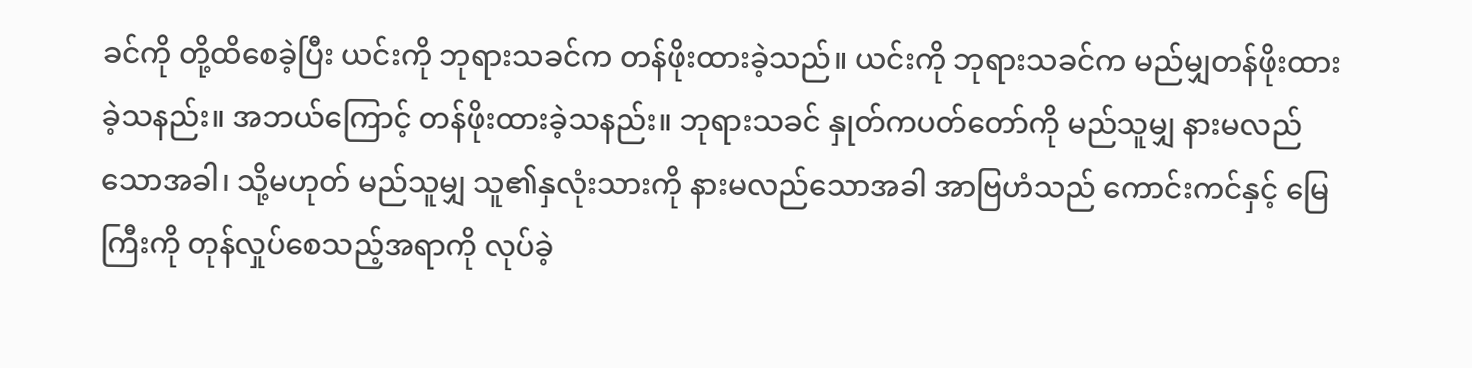ခင်ကို တို့ထိစေခဲ့ပြီး ယင်းကို ဘုရားသခင်က တန်ဖိုးထားခဲ့သည်။ ယင်းကို ဘုရားသခင်က မည်မျှတန်ဖိုးထားခဲ့သနည်း။ အဘယ်ကြောင့် တန်ဖိုးထားခဲ့သနည်း။ ဘုရားသခင် နှုတ်ကပတ်တော်ကို မည်သူမျှ နားမလည်သောအခါ၊ သို့မဟုတ် မည်သူမျှ သူ၏နှလုံးသားကို နားမလည်သောအခါ အာဗြဟံသည် ကောင်းကင်နှင့် မြေကြီးကို တုန်လှုပ်စေသည့်အရာကို လုပ်ခဲ့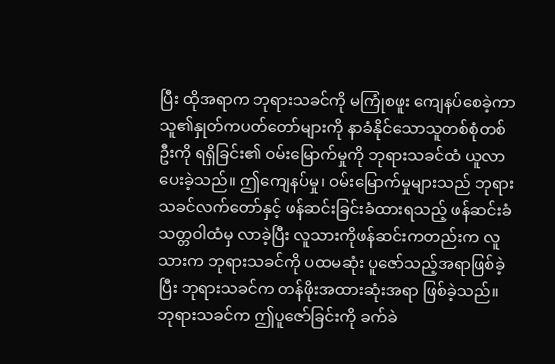ပြီး ထိုအရာက ဘုရားသခင်ကို မကြုံစဖူး ကျေနပ်စေခဲ့ကာ သူ၏နှုတ်ကပတ်တော်များကို နာခံနိုင်သောသူတစ်စုံတစ်ဦးကို ရရှိခြင်း၏ ဝမ်းမြောက်မှုကို ဘုရားသခင်ထံ ယူလာပေးခဲ့သည်။ ဤကျေနပ်မှု၊ ဝမ်းမြောက်မှုများသည် ဘုရားသခင်လက်တော်နှင့် ဖန်ဆင်းခြင်းခံထားရသည့် ဖန်ဆင်းခံသတ္တဝါထံမှ လာခဲ့ပြီး လူသားကိုဖန်ဆင်းကတည်းက လူသားက ဘုရားသခင်ကို ပထမဆုံး ပူဇော်သည့်အရာဖြစ်ခဲ့ပြီး ဘုရားသခင်က တန်ဖိုးအထားဆုံးအရာ ဖြစ်ခဲ့သည်။ ဘုရားသခင်က ဤပူဇော်ခြင်းကို ခက်ခဲ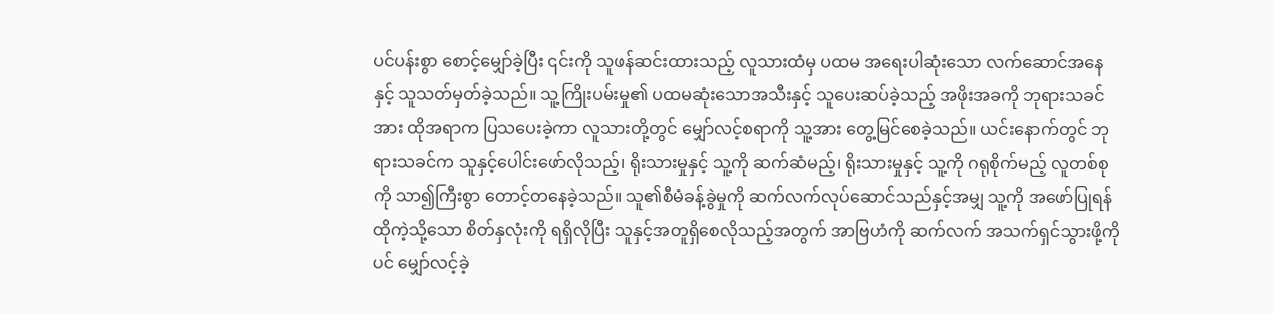ပင်ပန်းစွာ စောင့်မျှော်ခဲ့ပြီး ၎င်းကို သူဖန်ဆင်းထားသည့် လူသားထံမှ ပထမ အရေးပါဆုံးသော လက်ဆောင်အနေနှင့် သူသတ်မှတ်ခဲ့သည်။ သူ့ကြိုးပမ်းမှု၏ ပထမဆုံးသောအသီးနှင့် သူပေးဆပ်ခဲ့သည့် အဖိုးအခကို ဘုရားသခင်အား ထိုအရာက ပြသပေးခဲ့ကာ လူသားတို့တွင် မျှော်လင့်စရာကို သူ့အား တွေ့မြင်စေခဲ့သည်။ ယင်းနောက်တွင် ဘုရားသခင်က သူနှင့်ပေါင်းဖော်လိုသည့်၊ ရိုးသားမှုနှင့် သူ့ကို ဆက်ဆံမည့်၊ ရိုးသားမှုနှင့် သူ့ကို ဂရုစိုက်မည့် လူတစ်စုကို သာ၍ကြီးစွာ တောင့်တနေခဲ့သည်။ သူ၏စီမံခန့်ခွဲမှုကို ဆက်လက်လုပ်ဆောင်သည်နှင့်အမျှ သူ့ကို အဖော်ပြုရန် ထိုကဲ့သို့သော စိတ်နှလုံးကို ရရှိလိုပြီး သူနှင့်အတူရှိစေလိုသည့်အတွက် အာဗြဟံကို ဆက်လက် အသက်ရှင်သွားဖို့ကိုပင် မျှော်လင့်ခဲ့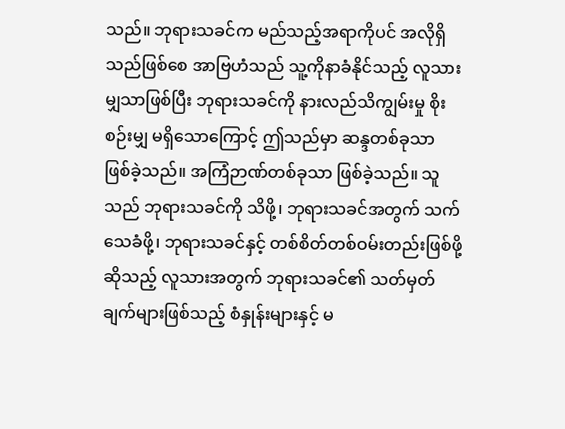သည်။ ဘုရားသခင်က မည်သည့်အရာကိုပင် အလိုရှိသည်ဖြစ်စေ အာဗြဟံသည် သူ့ကိုနာခံနိုင်သည့် လူသားမျှသာဖြစ်ပြီး ဘုရားသခင်ကို နားလည်သိကျွမ်းမှု စိုးစဉ်းမျှ မရှိသောကြောင့် ဤသည်မှာ ဆန္ဒတစ်ခုသာ ဖြစ်ခဲ့သည်။ အကြံဉာဏ်တစ်ခုသာ ဖြစ်ခဲ့သည်။ သူသည် ဘုရားသခင်ကို သိဖို့၊ ဘုရားသခင်အတွက် သက်သေခံဖို့၊ ဘုရားသခင်နှင့် တစ်စိတ်တစ်ဝမ်းတည်းဖြစ်ဖို့ဆိုသည့် လူသားအတွက် ဘုရားသခင်၏ သတ်မှတ်ချက်များဖြစ်သည့် စံနှုန်းများနှင့် မ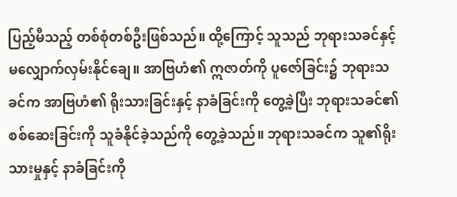ပြည့်မီသည့် တစ်စုံတစ်ဦးဖြစ်သည်။ ထို့ကြောင့် သူသည် ဘုရားသခင်နှင့် မလျှောက်လှမ်းနိုင်ချေ။ အာဗြဟံ၏ ဣဇာတ်ကို ပူဇော်ခြင်း၌ ဘုရားသခင်က အာဗြဟံ၏ ရိုးသားခြင်းနှင့် နာခံခြင်းကို တွေ့ခဲ့ပြီး ဘုရားသခင်၏ စစ်ဆေးခြင်းကို သူခံနိုင်ခဲ့သည်ကို တွေ့ခဲ့သည်။ ဘုရားသခင်က သူ၏ရိုးသားမှုနှင့် နာခံခြင်းကို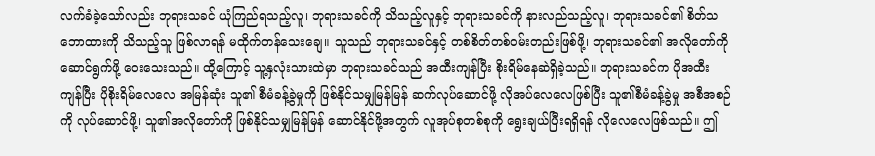လက်ခံခဲ့သော်လည်း ဘုရားသခင် ယုံကြည်ရသည့်လူ၊ ဘုရားသခင်ကို သိသည့်လူနှင့် ဘုရားသခင်ကို နားလည်သည့်လူ၊ ဘုရားသခင်၏ စိတ်သဘောထားကို သိသည့်သူ ဖြစ်လာရန် မထိုက်တန်သေးချေ။ သူသည် ဘုရားသခင်နှင့် တစ်စိတ်တစ်ဝမ်းတည်းဖြစ်ဖို့၊ ဘုရားသခင်၏ အလိုတော်ကို ဆောင်ရွက်ဖို့ ဝေးသေးသည်။ ထို့ကြောင့် သူ့နှလုံးသားထဲမှာ ဘုရားသခင်သည် အထီးကျန်ပြီး စိုးရိမ်နေဆဲရှိခဲ့သည်။ ဘုရားသခင်က ပိုအထီးကျန်ပြီး ပိုစိုးရိမ်လေလေ အမြန်ဆုံး သူ၏ စီမံခန့်ခွဲမှုကို ဖြစ်နိုင်သမျှမြန်မြန် ဆက်လုပ်ဆောင်ဖို့ လိုအပ်လေလေဖြစ်ပြီး သူ၏စီမံခန့်ခွဲမှု အစီအစဉ်ကို လုပ်ဆောင်ဖို့၊ သူ၏အလိုတော်ကို ဖြစ်နိုင်သမျှမြန်မြန် ဆောင်နိုင်ဖို့အတွက် လူအုပ်စုတစ်စုကို ရွေးချယ်ပြီးရရှိရန် လိုလေလေဖြစ်သည်။ ဤ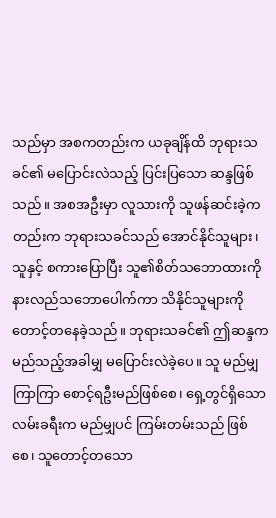သည်မှာ အစကတည်းက ယခုချိန်ထိ ဘုရားသခင်၏ မပြောင်းလဲသည့် ပြင်းပြသော ဆန္ဒဖြစ်သည်။ အစအဦးမှာ လူသားကို သူဖန်ဆင်းခဲ့ကတည်းက ဘုရားသခင်သည် အောင်နိုင်သူများ၊ သူနှင့် စကားပြောပြီး သူ၏စိတ်သဘောထားကို နားလည်သဘောပေါက်ကာ သိနိုင်သူများကို တောင့်တနေခဲ့သည်။ ဘုရားသခင်၏ ဤဆန္ဒက မည်သည့်အခါမျှ မပြောင်းလဲခဲ့ပေ။ သူ မည်မျှကြာကြာ စောင့်ရဦးမည်ဖြစ်စေ၊ ရှေ့တွင်ရှိသော လမ်းခရီးက မည်မျှပင် ကြမ်းတမ်းသည် ဖြစ်စေ၊ သူတောင့်တသော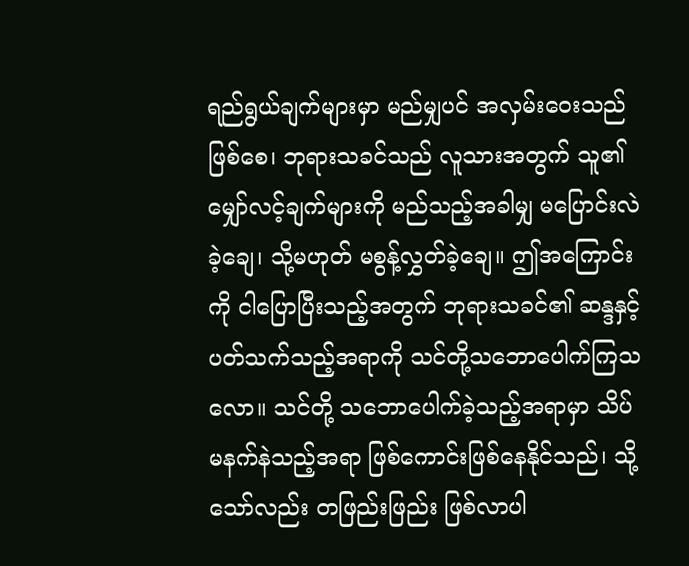ရည်ရွယ်ချက်များမှာ မည်မျှပင် အလှမ်းဝေးသည်ဖြစ်စေ၊ ဘုရားသခင်သည် လူသားအတွက် သူ၏မျှော်လင့်ချက်များကို မည်သည့်အခါမျှ မပြောင်းလဲခဲ့ချေ၊ သို့မဟုတ် မစွန့်လွှတ်ခဲ့ချေ။ ဤအကြောင်းကို ငါပြောပြီးသည့်အတွက် ဘုရားသခင်၏ ဆန္ဒနှင့်ပတ်သက်သည့်အရာကို သင်တို့သဘောပေါက်ကြသလော။ သင်တို့ သဘောပေါက်ခဲ့သည့်အရာမှာ သိပ်မနက်နဲသည့်အရာ ဖြစ်ကောင်းဖြစ်နေနိုင်သည်၊ သို့သော်လည်း တဖြည်းဖြည်း ဖြစ်လာပါ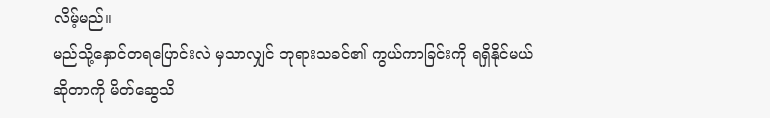လိမ့်မည်။
မည်သို့နှောင်တရပြောင်းလဲ မှသာလျှင် ဘုရားသခင်၏ ကွယ်ကာခြင်းကို ရရှိနိုင်မယ်ဆိုတာကို မိတ်ဆွေသိ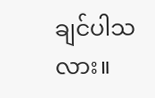ချင်ပါသလား။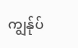ကျွန်ုပ်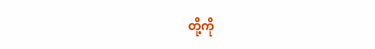တို့ကို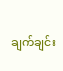ချက်ချင်း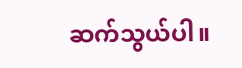ဆက်သွယ်ပါ။